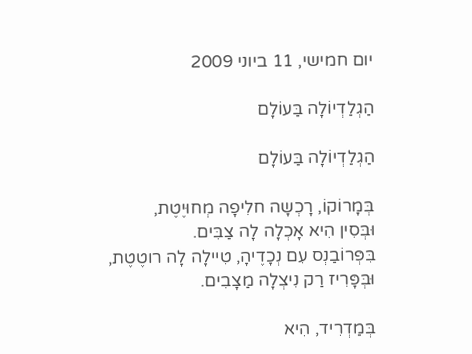יום חמישי, 11 ביוני 2009

הַגְלַדְיוֹלָה בַּעוֹלָם

הַגְלַדְיוֹלָה בַּעוֹלָם

בְּמָרוֹקוֹ, רָכְשָה חלִיפָה מְחוּיֶטֶת,
וּבְּסִין הִיא אָכְלָה לָה צַבִּים.
בִּפְּרוֹבַנְס עִם נְכָדֶיהָ, טִיילָה לָה רוטֶטֶת,
וּבְּפָּרִיז רַק נִיצְלָה מַצָבִים.

בְּמַדְרִיד, הִיא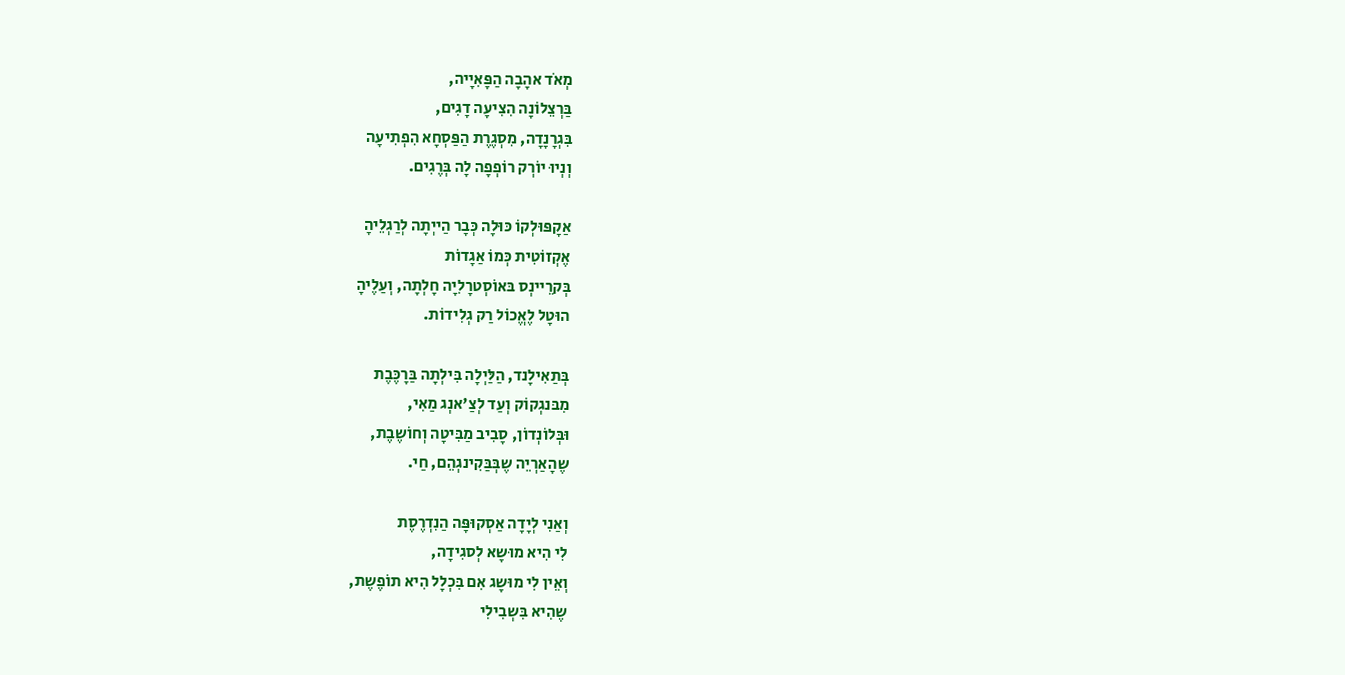מְאֹד אהָבָה הַפָּאִיָיה,
בַּרְצֵלוֹנָה הִצִיעָה דָגִים,
בִּגְרָנָדָה, מִסְגֶרֶת הַפַּסְחָא הִפְתִיעָה
וְנְיוּ יוֹרְק רוֹפְפָה לָה בְּרֶגִים.

אַקָפּוּלְקוֹ כּוּלָה כְּבָר הַייְתָה לְרַגְלֵיהָ
אֶקְזוֹטִית כְּמוֹ אַגָדוֹת
בְּקרֵיינְס בּאוֹסְטרָלִיָה חָלְתָה, וְעַלֶיהָ
הוּטָל לֶאֱכוֹל רַק גְלִידוֹת.

בְּתַאִילָנד, הַלַּיְלָה בִּילְתָה בַּרָכֶּבֶת
מִבּנגְקוֹק וְעַד לְצַ'אנְג מַאִי,
וּבְּלוֹנְדוֹן, סָבִיב מַבִּיטָה וְחוֹשֶבֶת,
שֶהָאַרְיֵה שֶבְּבַּקִינגְהֵם, חַי.

וְאַנִי לְיָדָה אַסְקוּפָּה הַנִדְרֶסֶת
לִי הִיא מוּשָא לְסגִידָה,
וְאֵין לִי מוּשָג אִם בִּכְלָל הִיא תוֹפֶשֶת,
שֶהִיא בִּשְבִילִי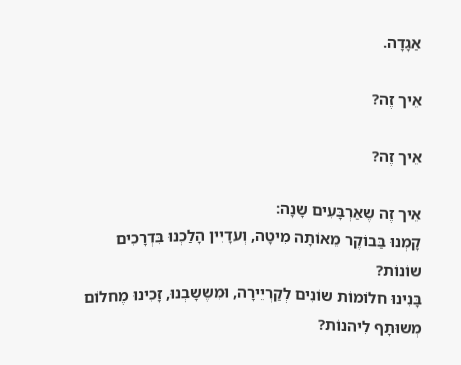אַגָדָה.

אֵיך זֶה?

אֵיך זֶה?

אֵיך זֶה שֶאַרְבָּעִים שָנָה:
קָמְנוּ בַּבוֹקֶר מֵאוֹתָה מִיטָה, וְעדָיִין הָלַכְנוּ בִּדְרָכִים שוֹנוֹת?
בָּנִינוּ חלוֹמוֹת שוֹנִים לְקַרְיֵירָה, וּמִשֶשָבְנוּ, זָכִינוּ מֶחלוֹם מְשוּתָף לִיהנוֹת?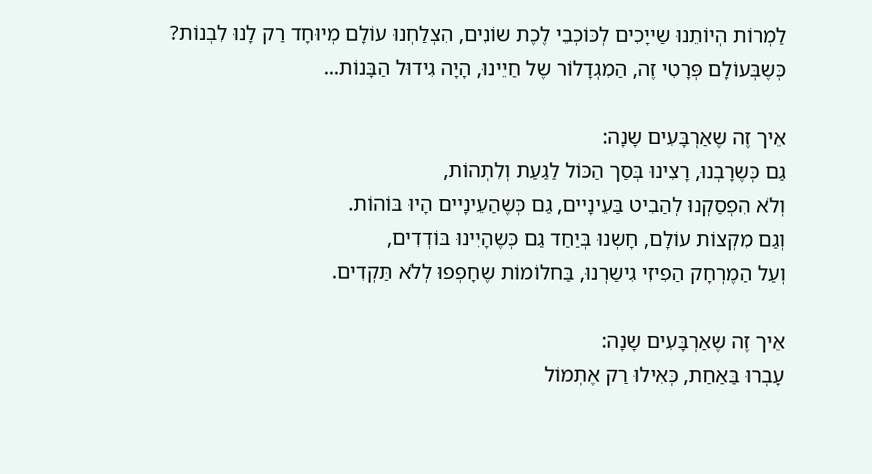לַמְרוֹת הְיוֹתֵנוּ שַייָכִים לְכּוֹכְבֵי לֶכֶת שוֹנִים, הִצְלַחְנוּ עוֹלָם מְיוּחָד רַק לָנוּ לִבְנוֹת?
כְּשֶבְּעוֹלָם פְּרָטִי זֶה, הַמִגְדָלוֹר שֶל חַיֵינוּ, הָיָה גִידוּל הַבָּנוֹת...

אֵיך זֶה שֶאַרְבָּעִים שָנָה:
גַם כְּשֶרָבְנוּ, רָצִינוּ בְּסַך הַכּוֹל לַגַעַת וְלִתְהוֹת,
וְלֹא הִפְסַקְנוּ לְהַבִיט בַּעֵינָיים, גַם כְּשֶהַעֵינָיים הָיוּ בּוֹהוֹת.
וְגַם מִקְצוֹת עוֹלָם, חָשְנוּ בְּיַחַד גַם כְּשֶהָיִינוּ בּוֹדְדִים,
וְעַל הַמֶרְחָק הַפִיזִי גִישַרְנוּ, בַּחלוֹמוֹת שֶחָפְפוּ לְלֹא תַּקְדִים.

אֵיך זֶה שֶאַרְבָּעִים שָנָה:
עָבְרוּ בַּאַחַת, כְּאִילוּ רַק אֶתְמוֹל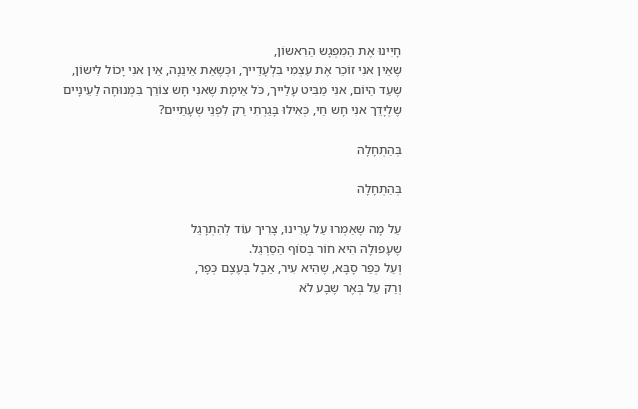חָיִינוּ אֶת הַמִפְגָש הַרִאשוֹן,
שֶאֵין אנִי זוֹכֵר אֶת עַצְמִי בִּלְעָדַייך, וּכְּשֶאַת אֵינֵנָה, אֵין אנִי יָכוֹל לִישוֹן,
שֶעַד הַיוֹם, אנִי מַבִּיט עָלַייך, כֹּל אֵימָת שֶאנִי חָש צוֹרֵך בִּמְנוּחָה לַעֵינָיים
שֶלְיָדֵך אנִי חָש חַי, כְּאִילוּ בָּגַרְתִי רַק לִפְנֵי שְעָתַיים?

בְּהַתְחָלָה

בְּהַתְחָלָה

עַל מָה שֶאַמְרוּ עַל עָרִינוּ, צָרִיך עוֹד לְהִתְרָגֵל
שֶעָפוּלָה הִיא חוֹר בְּסוֹף הַסַרְגֵל.
וְעַל כְּפַר סָבָּא, שֶהִיא עִיר, אַבָל בְּעֶצֶם כְּפָר,
וְרַק עַל בְּאֶר שֶבָע לֹא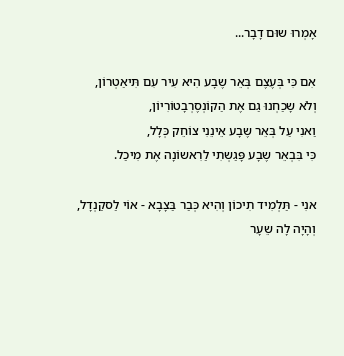אָמְרוּ שוּם דָבָר...

אִם כִּי בְּעֶצֶם בְּאֵר שֶבָע הִיא עִיר עִם תִּיאַטְרוֹן,
וְלֹא שָכַחְנוּ גַם אֶת הַקוֹנְסֶרְבָטוֹרִיוֹן,
וַאנִי עַל בְּאֵר שֶבָע אֵינֵנִי צוֹחֵק כְּלָל,
כִּי בִּבְאֵר שֶבָע פָּגַשְתִי לַרִאשוֹנָה אֶת מִיכַל.

אנִי - תַּלְמִיד תִיכוֹן וְהִיא כְּבַר בַּצָבָא - אוֹי לַסקַנְדָל,
וְהָיָה לָה שֵעָר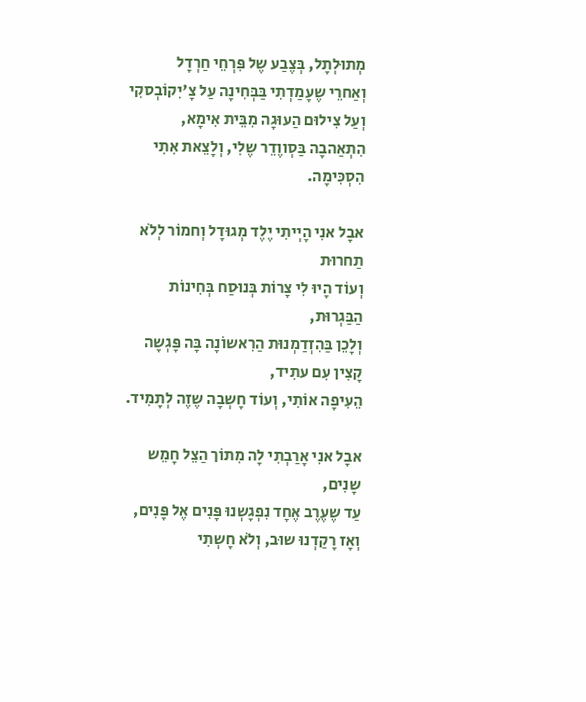מְתוּלְתָל, בְּצֶבַע שֶל פִּרְחֵי חַרְדָל
וְאַחרֵי שֶעָמַדְתִי בַּבְּחִינָה עַל צָ'יִקוֹבְסקִי וְעַל צִילוּם הַעוּגָה מִבֵּית אִימָא,
הִתְאַהבָה בַּסְווֶדֵר שֶלִי, וְלָצֵאת אִתִי הִסְכִּימָה.

אבָל אנִי הָיְיתִי יֶלֶד מְגוּדָל וְחמוֹר לְלֹא תַחרוּת
וְעוֹד הָיוּ לִי צָרוֹת בְּנוּסַח בְּחִינוֹת הַבַּגְרוּת,
וְלָכֵן בַּהִזְדַמְנוּת הַרִאשוֹנָה בָּה פָּגְשָה קָצִין עִם עתִיד,
הֵעִיפָה אוֹתִי, וְעוֹד חָשְבָה שֶזֶה לְתָמִיד.

אבָל אנִי אָרַבְתִי לָה מִתוֹך הַצֵל חָמֵש שָנִים,
עַד שֶעֶרֶב אֶחָד נִפְגָשְנוּ פָּנִים אֶל פָּנִים,
וְאָז רָקַדְנוּ שוּב, וְלֹא חָשְתִי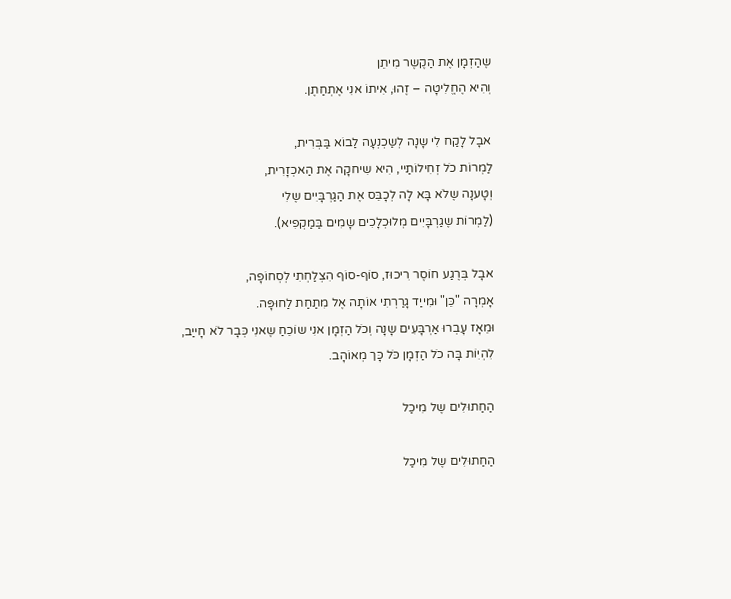שֶהַזְמָן אֶת הַקֶשֶר מִיתֵן
וְהִיא הֶחֱלִיטָה – זֶהוּ, אִיתוֹ אנִי אֶתְחַתֶן.

אבָל לָקַח לִי שָנָה לְשַכְנְעָה לַבוֹא בַּבְּרִית,
לַמְרוֹת כֹל זְחִילוֹתַיי, הִיא שִיחקָה אֶת הַאכְזָרִית,
וְטָענָה שֶלֹא בָּא לָה לְכָבֵּס אֶת הַגַרְבָּיִים שֶלִי
(לַמְרוֹת שֶגַרְבָּיִים מְלוּכְלָכִים שָמִים בַּמַקְפִיא).

אבָל בְּרֶגַע חוֹסֶר רִיכוּז, סוֹף-סוֹף הִצְלַחְתִי לְסְחוֹפָה,
אָמְרָה "כֵּן" וּמִייַד גָרַרְתִי אוֹתָה אֶל מִתַחַת לַחוּפָּה.
וּמֵאָז עָבְרוּ אַרְבָּעִים שָנָה וְכֹל הַזְמָן אנִי שוֹכֵחַ שֶאנִי כְּבָר לֹא חָייַב,
לִהְיִוֹת בָּה כֹל הַזְמָן כֹּל כָּך מְאוֹהָב.

הַחַתוּלִים שֶל מִיכַל

הַחַתוּלִים שֶל מִיכַל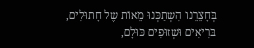בְּחָצֵרֵנו הִשְתַכְּנוּ מֵאוֹת שֶל חָתוּלִים,
בּרִיאִים וּשְזוּפִים כּוּלָם,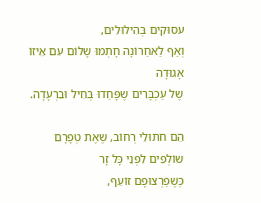עסוּקִים בְּהִילוּלִים,
וְאַף לַאחַרוֹנָה חָתְמוּ שָלוֹם עִם אֵיזוֹ אָגוּדָה
שֶל עַכְבָּרִים שֶפָּחַדוּ בְּחִיל וּבִרְעָדָה.

הֵם חתוּלֵי רְחוֹב, שֶאֶת טְפָרָם שוֹלְפִים לִפְנֵי כָּל זָר
כְּשֶפַרְצוּפָם זוֹעֵף,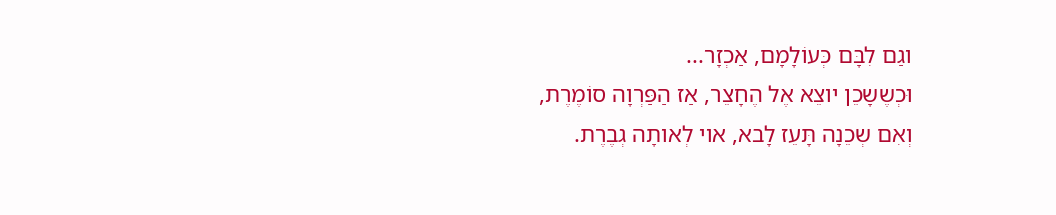וגַם לִבָּם כְּעוֹלָמָם, אַכְזָר...
וּכְשֶשָכֵן יוצֵא אֶל הֶחָצֵר, אַז הַפַּרְוָה סוֹמֶרֶת,
וְאִם שְכֵנָה תָּעֵז לָבא, אוי לְאותָה גְבֶרֶת.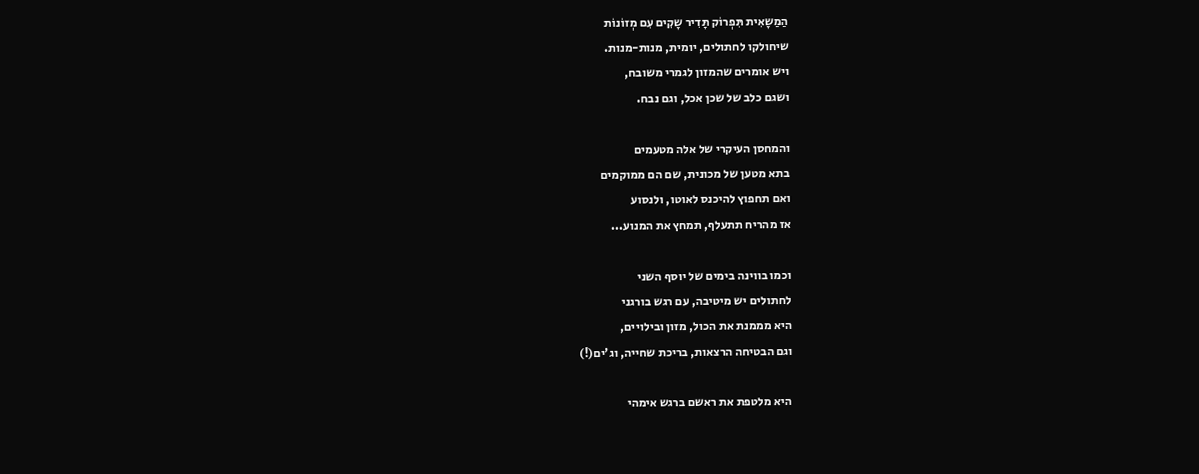הַמַשָאִית תִּפְרוֹק תָּדִיר שָקִים עִם מְזוֹנוֹת
שיחולקו לחתולים, יומית, מנות-מנות.
ויש אומרים שהמזון לגמרי משובח,
ושגם כלב של שכן אכל, וגם נבח.

והמחסן העיקרי של אלה מטעמים
בתא מטען של מכונית, שם הם ממוקמים
ואם תחפוץ להיכנס לאוטו, ולנסוע
אז מהריח תתעלף, תמחץ את המנוע...

וכמו בווינה בימים של יוסף השני
לחתולים יש מיטיבה, עם רגש בורגני
היא מממנת את הכול, מזון ובילויים,
וגם הבטיחה הרצאות, בריכת שחייה, וג'ים(!)

היא מלטפת את ראשם ברגש אימהי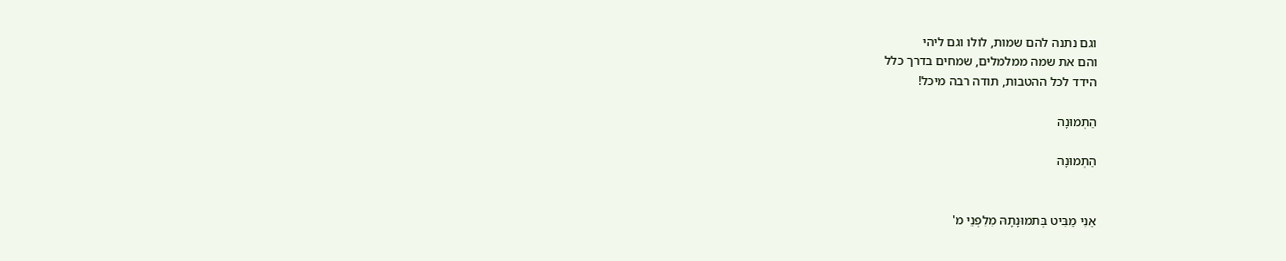וגם נתנה להם שמות, לולו וגם ליהי
והם את שמה ממלמלים, שמחים בדרך כלל
הידד לכל ההטבות, תודה רבה מיכל!

הַתְמוּנָה

הַתְמוּנָה


אַנִי מַבִּיט בְּתמוּנָתָהּ מִלִפְנֵי מ'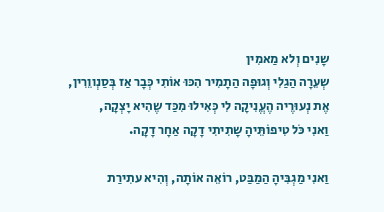שָנִים וְלא מַאמִין
שְעֵרָה הַגַלִי וְגוּפָה הַתָמִיר הִכּוּ אוֹתִי כְּבָר אַז בְּסַנְווֵרִין,
אֶת נְעוּרֶיה הֶעֱנִיקָה לִי כְּאִילוּ מִכַּד שֶהִיא יָצְקָה,
וַאנִי כֹּל טִיפוֹתֵּיהָ שָתִיתִי דָקָה אַחָר דָקָה.

וַאנִי מַגְבִּיהָ הַמַבַּט, רוֹאֵה אוֹתָה, וְהִיא עתִירַת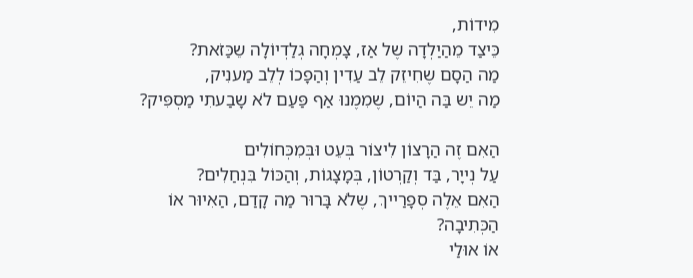מִידוֹת,
כֵּיצַד מֵהַיַלְדָה שֶל אַז, צָמְחָה גְלַדְיוֹלָה שֵכַּזֹאת?
מַה הַסָם שֶחִיזֵק לֵב עַדִין וְהַפָכוֹ לְלֵב מַענִיק,
מַה יֵש בַּה הַיוֹם, שֶמִמֶנוּ אַף פַּעַם לֹא שָבַעתִי מַסְפִּיק?

הַאִם זֶה הַרָצוֹן לִיצוֹר בְּעֵט וּבְּמִכְּחוֹלִים
עַל נְייָר, בַּד וְקַרְטוֹן, בְּמָצָגוֹת, וְהַכּוֹל בִּנְחַלִים?
הַאִם אֵלֶה סְפָרַייךְ, שֶלֹא בָּרוּר מַה קָדַם, הַאִיוּר אוֹ הַכְּתִיבָה?
אוֹ אוּלַי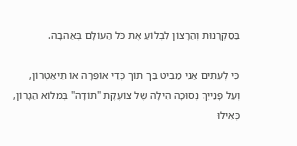בַּסַקְרָנוּת וְהַרָצוֹן לִבְלוֹעַ אֶת כֹּל הַעוֹלָם בְּאַהבָה.

כִּי לְעִתִים אַנִי מַבִיט בַּך תוֹך כְּדֵי אוֹפֵּרָה אוֹ תֵּיאַטְרוֹן,
וְעַל פָּנַייִךְ נְסוּכָה הִילָה שֶל צוֹעֶקֶת "תוֹדָה" בְּמלוֹא הַגָרוֹן,
כְּאִילוּ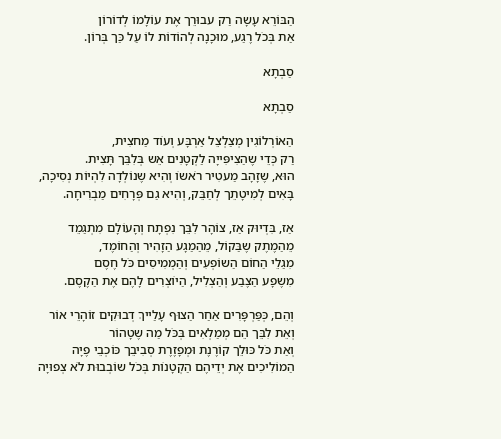הַבּוֹרֵא עָשָה רַק עבוּרֵך אֶת עוֹלָמוֹ לְדוֹרוֹן
אַת בְּכֹל רֶגַע, מוּכָנָה לְהוֹדוֹת לוֹ עַל כַּך בְּרוֹן.

סַבְתָא

סַבְתָא

הַאוֹרְלוֹגִין מְצַלְצֵל אַרְבָּע וְעוֹד מַחצִית,
רַק כְּדֵי שֶהַצִיפִּייָה לַקְטָנִים אֵש בְּלִבֵּך תָּצִית.
הוּא, שֶזָהָב מַעטִיר רֹאשוֹ וְהִיא שֶנוֹלְדָה לִהְיוֹת נְסִיכָה,
בָּאִים לְמִיטָתֵך לְחַבֵּק, וְהִיא גַם פְּרָחִים מַבְרִיחָה.

אַז, בִּדְיוּק אַז, צוֹהָר לִבֵּך נִפְתָח וְהָעוֹלָם מִתְגַמֵד
מֵהַמֶתֶק שֶבַּקוֹל, מֵהַמַגָע הַזָהִיר וְהַחוֹמֶד,
מִגַלֵי הַחוֹם הַשוֹפְעִים וְהַמְמִיסִים כֹּל חֶסֶם
מִשֶפָע הַצֶבַע וְהַצְלִיל, הַיוֹצְרִים לָהֶם אֶת הַקֶסֶם.

וְהֵם, כְּפַּרְפָּרִים אַחַר הַצוּף עָלַייךְ דְבוּקִים זוֹהָרֵי אוֹר
וְאֵת לִבֵּך הֵם מְמַלְאִים בְּכֹּל מַה שֶטָהוֹר
וְאַת כֹּל כּוּלֵך קוֹרֶנֶת וּמְפָזֶרֶת סְבִיבֵך כּוֹכְבֵי פֶיָה
הַמוֹלִיכִים אֶת יְדֵיהֶם הַקְטָנוֹת בְּכֹל שוֹבְבוּת לֹא צְפוּיָה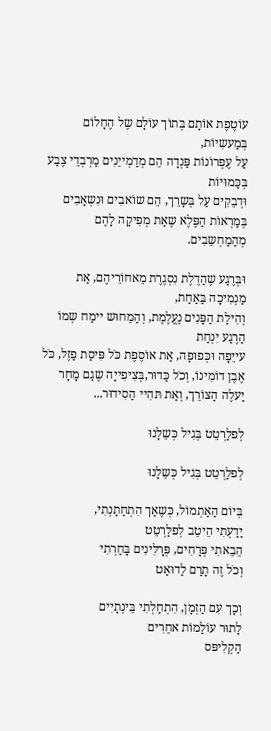עוֹטֶפֶת אוֹתָם בְּתוֹך עוֹלָם שֶל הֶחָלוֹם בְּמַעשִיוֹת,
עַל עֶפְרוֹנוֹת פַּנְדָה הֵם מְדַמְייֵנִים מַרְבְדֵי צֶבַע בְּכַּמוּיוֹת
וּדְבֵקִים עַל בְּשָרֵך, הֵם שוֹאבִים וּנִשְאָבִים
בְּמַרְאוֹת הַפֶּלֶא שֶאַת מְפִיקָה לָהֶם מְהַמַחְשֵבִים.

וּבְּרֶגַע שֶהַדֶלֶת נִסְגֶרֶת מֵאחוֹרֵיהֶם, אַת מַנְמִיכָה בַּאַחַת,
וְהִילַת הַפָּנִים נֶעֱלֶמֶת, וְהַמֵחוּש יימַח שְמוֹ הַרֶגַע יִנְחַת
עייֵפָה וּכְּפוּפָה, אַת אוֹסֶפֶת כֹּל פִּיסַת פַזֶל, כֹּל אֶבֶן דוֹמִינוֹ, וְכֹל כַּדוּר,בְּצִיפִייָה שֶגַם מָחָר יַעלֶה הַצוֹרֵך, וְאַת תּהִיי הַסִידוּר...

לְפלַרְטֵט בְּגִיל כְּשֵלָנוּ

לְפלַרְטֵט בְּגִיל כְּשֵלָנוּ

בְּיוֹם הַאַתְמוֹל, כְּשֶאַך הִתְחַתָנְתִי,
יַדַעְתִי הֵיטֵב לְפלַרְטֵט
הֵבֵאתִי פְּרָחִים, פְּרָלִינִים בָּחַרְתִי
וְכֹל זֶה תָרַם לַדוּאַט

וְכָך עִם הַזְמָן, הִתְחַלְתִי בֵּינְתָיִים
לַתוּר עוֹלַמוֹת אחֵרִים
הַקְלִיפּס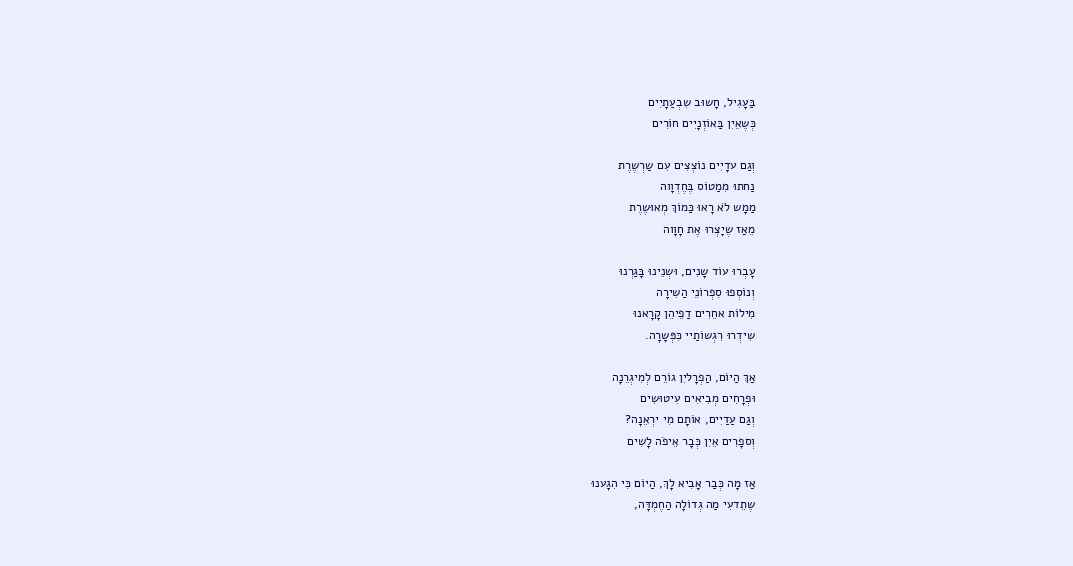בַּעָגִיל, חָשוּב שִבְעַתָיִים
כְּשֶאֵיִן בַּאוֹזְנָיִים חוֹרִים

וְגַם עדָיִים נוֹצְצִים עִם שַרְשֶרֶת
נַחתוּ מִמַטוֹס בֶּחֶדְוָוה
מַמָש לֹא רָאוּ כַּמוֹךְ מְאוּשֶרֶת
מֵאַז שֶיָצְרוּ אֶת חָוָוה

עָבְרוּ עוֹד שָנִים, וּשְנֵינוּ בָּגַרְנוּ
וְנוֹסְפוּ סִפְרוֹנֵי הַשִירָה
מִילוֹת אחֵרִים דַפֵיהֵן קָרָאנוּ
שִידְרוּ רִגְשוֹתַיי כִּפְּשָרָה.

אַךְ הַיוֹם, הַפְרָליִן גוֹרֵם לְמִיגְרֵנָה
וּפְרָחִים מְבִיאִים עִיטוּשִים
וְגַם עַדַיִים, אוֹתָם מִי ירְאֵנָה?
וְספָרִים אֵיִן כְּבָר אֵיפֹה לָשִים

אַז מָה כְּבַר אָבִיא לָךְ, הַיוֹם כִּי הִגָענוּ
שֶתֵדעִי מַה גְדוֹלָה הַחֶמְדָּה,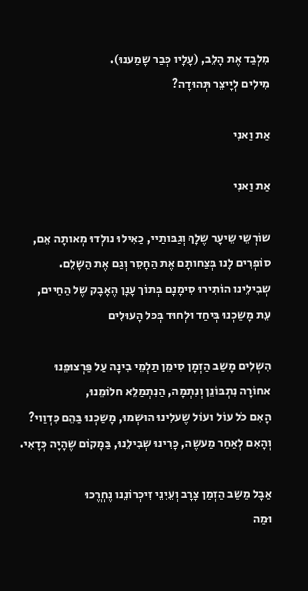מִלְבַד אֶת הָלֵב, (עָלָיו כְּבַר שָמַענוּ).
מִילִים לְיָיצֵר תְּהוּדָה?

אַת וַאנִי

אַת וַאנִי

שוֹרְשֵי שֵיעָר שֶלָךְ וְגַבּותַיי, כַאִילוּ נולְדוּ מְאותָה אֵם,
סוֹפְרִים לָנו בְּצַחותָם אֶת הַחָסֵר וְגַם אֶת הַשָלֵם.
שְבִילֵינו הוֹתִירוּ סִימָנָם בְּתוֹך עָנָן הֶאָבָק שֶל הַחַיים,
עֵת מָשַכְנוּ בְּיחַד וּלְחוּד בְּכּל הָעוּלִים

הִשְלִים מָשַב הַזְמָן סִימֵן תַלְמֵי בִינָה עַל פַּרְצוּפֵנוּ
אחוֹרָה נִתְבּוֹנֵן וְנִתְמָה, הַנִתְמַלֵא חלוֹמֵנוּ,
הָאִם כֹל עוֹל ועוֹל שֶעלִינוּ הוּשְמוּ, מָשַכְנוּ בַּהֵם כִּדְוַוי?
וְהָאִם לְאַחַר מַעשֶה, כָּרִינוּ שְבִילֵנוּ, בַּמָקוֹם שֶהָיָה כְּדָאִי.

אַבָל מַשַב הַזְמַן צָרָב וְעֵיִנֵי זִיכְרוֹנֵנו נֶחְרֱכוּ
וּמַה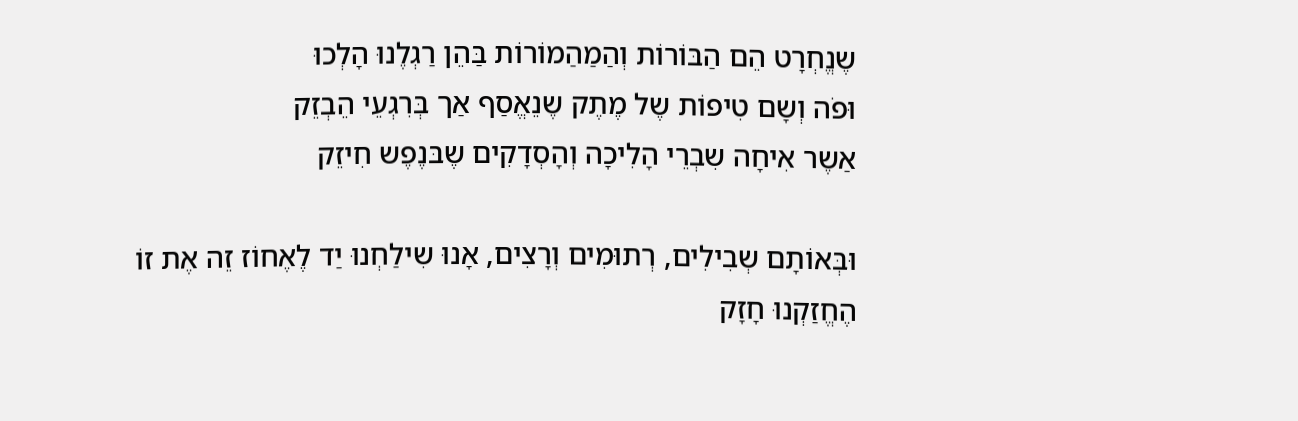שֶנֱחְרָט הֵם הַבּוֹרוֹת וְהַמַהַמוֹרוֹת בַּהֵן רַגְלֶנוּ הָלְכוּ
וּפֹה וְשָם טִיפוֹת שֶל מֶתֶק שֶנֵאֱסַף אַך בְּרִגְעֵי הֵבְזֵק
אַשֶר אִיחָה שִבְרֵי הָלִיכָה וְהָסְדָקִים שֶבּנֶפֶש חִיזֵק

וּבְּאוֹתָם שְבִילִים, רְתוּמִים וְרָצִים, אָנוּ שִילַחְנוּ יַד לֶאֶחוֹז זֵה אֶת זוֹ
הֶחֱזַקְנוּ חָזָק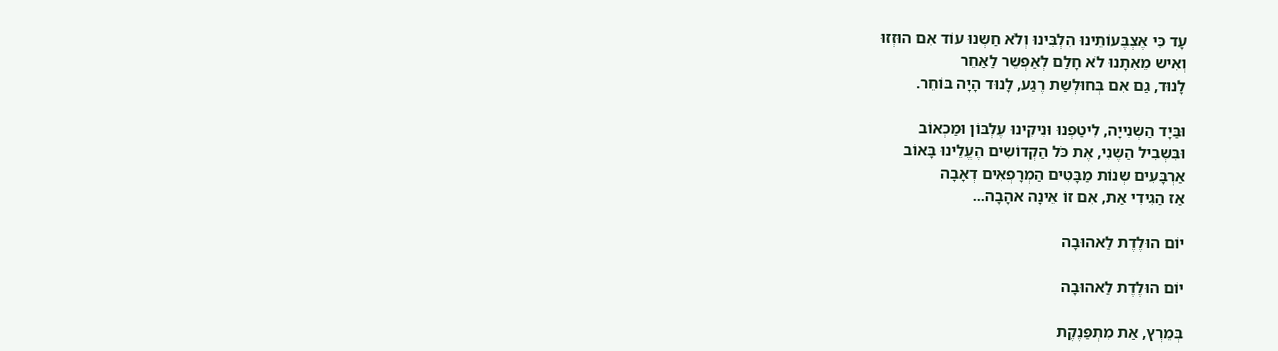עָד כִּי אֶצְבֶּעוֹתֵינוּ הִלְבִּינוּ וְלֹא חַשְנוּ עוֹד אִם הוּזְזוּ
וְאִיש מֵאִתָנוּ לֹא חָלַם לְאַפְשֵר לַאַחֵר
לָנוּד, גַם אִם בְּחוּלְשַת רֶגַע, לָנוּד הָיָה בּוֹחֵר.

וּבַּיָד הַשְנִייָה, לִיטַפְנוּ וּנִיקִינוּ עֶלְבּוֹן וּמַכְאוֹב
וּבִּשְבִיל הַשֶנִי, אֶת כֹּל הַקְדוֹשִים הֶעֱלֵינוּ בָּאוֹב
אַרְבָּעִים שְנוֹת מַבָּטִים הַמְרָפְאִים דְאָבָה
אַז הַגִידִי אַת, אִם זוֹ אֵינָה אהָבָה...

יוֹם הוּלֶדֶת לַאהוּבָה

יוֹם הוּלֶדֶת לַאהוּבָה

בְּמֵרְץ, אַת מִתְפַּנֶקֶת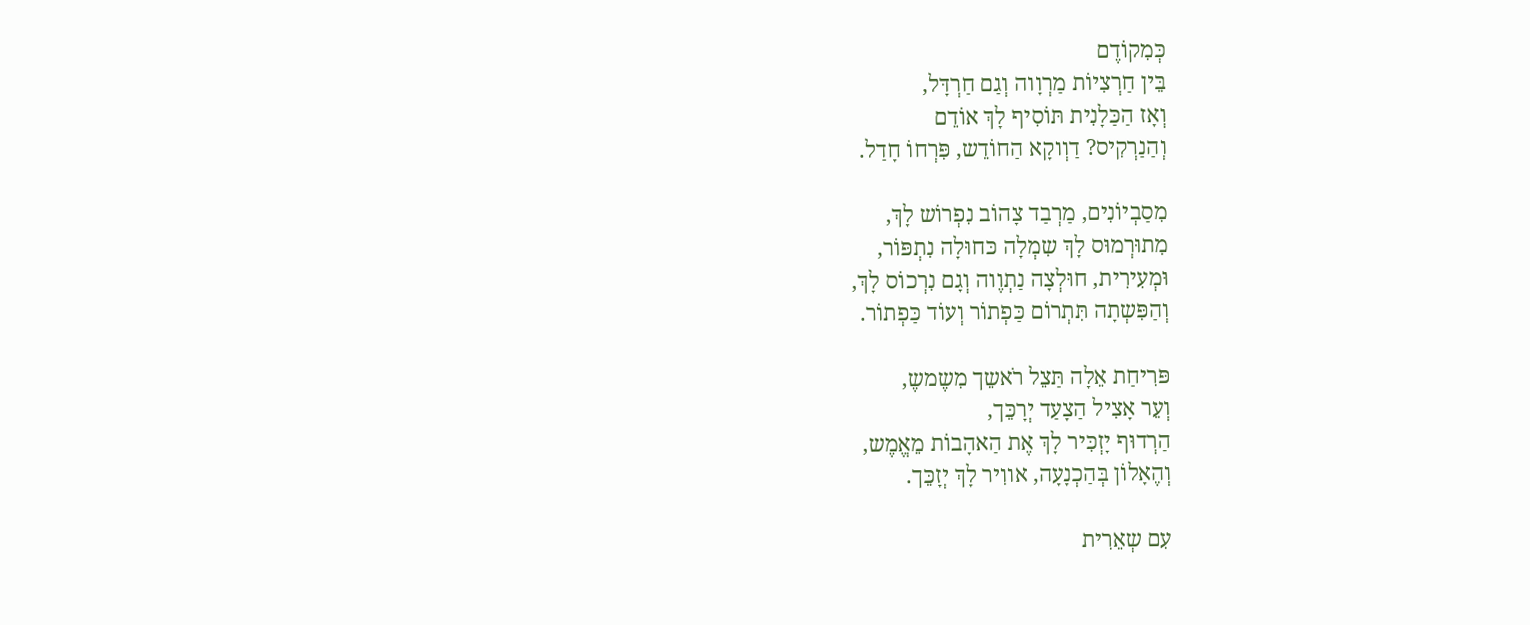כְּמִקוֹדֶם
בֵּין חַרְצִיוֹת מַרְוָוה וְגַם חַרְדָּל,
וְאָז הַכַּלָנִית תּוֹסִיף לָךְ אוֹדֵם
וְהַנַרְקִיס? דַוְוקָא הַחוֹדֵש, פִּרְחוֹ חָדַל.

מִסַבְיוֹנִים, מַרְבַד צָהוֹב נִפְרוֹש לָךְ,
מִתוּרְמוּס לָךְ שִמְלָה כּחוּלָה נִתְפּוֹר,
וּמְעִירִית, חוּלְצָה נַתְוֶוה וְגָם נִרְכוֹס לָךְ,
וְהַפִּשְתָה תִּתְרוֹם כַּפְתוֹר וְעוֹד כַּפְתוֹר.

פּרִיחַת אֵלָה תַּצֵל רֹאשֵך מִשֶמשֶ,
וְעֵר אָצִיל הַצָעַד יְרָכֵּך,
הַרְדוּף יָזְכִּיר לָךְ אֶת הַאהָבוֹת מֵאֱמֶש,
וְהֶאָלוֹן בְּהַכְנָעָה, אווִיר לָךְ יְזָכֵּך.

עִם שְאֵרִית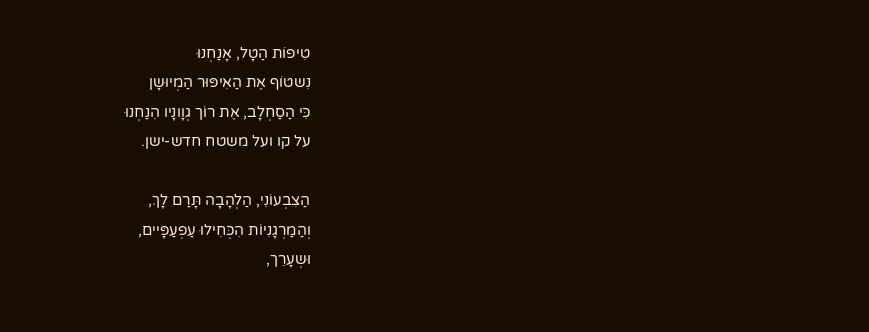טִיפוֹת הַטָל, אָנַחְנוּ
נִשטוֹף אֶת הַאִיפּוּר הַמְיוּשָן
כִּי הַסַחְלָב, אֶת רוֹך גְוָונָיו הִנַחְנוּ
על קו ועל משטח חדש-ישן.

הַצִבְעוֹנִי, הַלְהָבָה תָּרַם לָךְ,
וְהַמַרְגָנִיוֹת הִכְּחִילוּ עַפְעַפָּיים,
וּשְעָרֵך,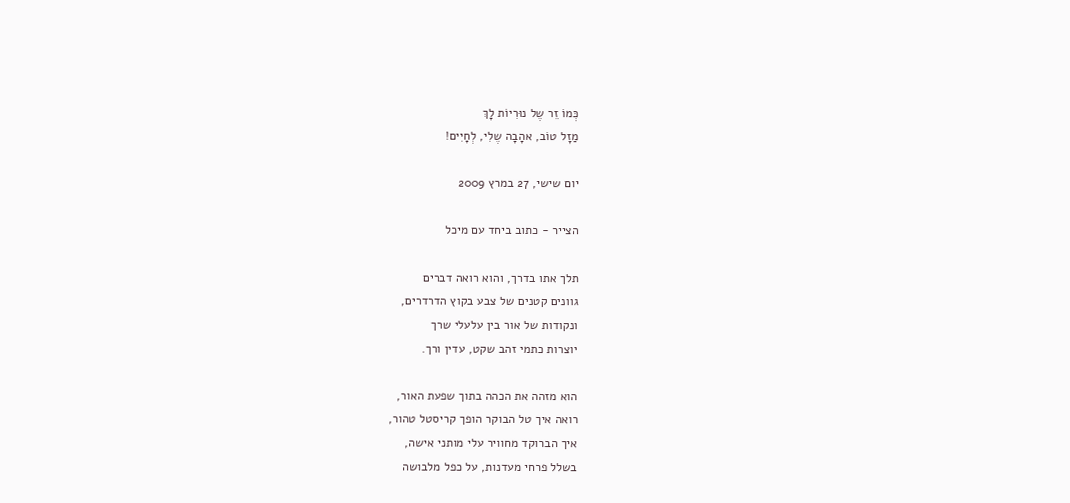כְּמוֹ זֵר שֶל נוּרִיוֹת לָךְ
מַזָל טוֹב, אהָבָה שֶלִי, לְחָיִים!

יום שישי, 27 במרץ 2009

הצייר - כתוב ביחד עם מיכל

תלך אתו בדרך, והוא רואה דברים
גוונים קטנים של צבע בקוץ הדרדרים,
ונקודות של אור בין עלעלי שרך
יוצרות כתמי זהב שקט, עדין ורך.

הוא מזהה את הכהה בתוך שפעת האור,
רואה איך טל הבוקר הופך קריסטל טהור,
איך הברוקד מחוויר עלי מותני אישה,
בשלל פרחי מעדנות, על כפל מלבושה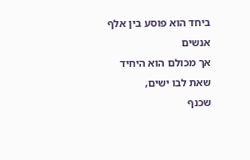ביחד הוא פוסע בין אלף אנשים
אך מכולם הוא היחיד שאת לבו ישים,
שכנף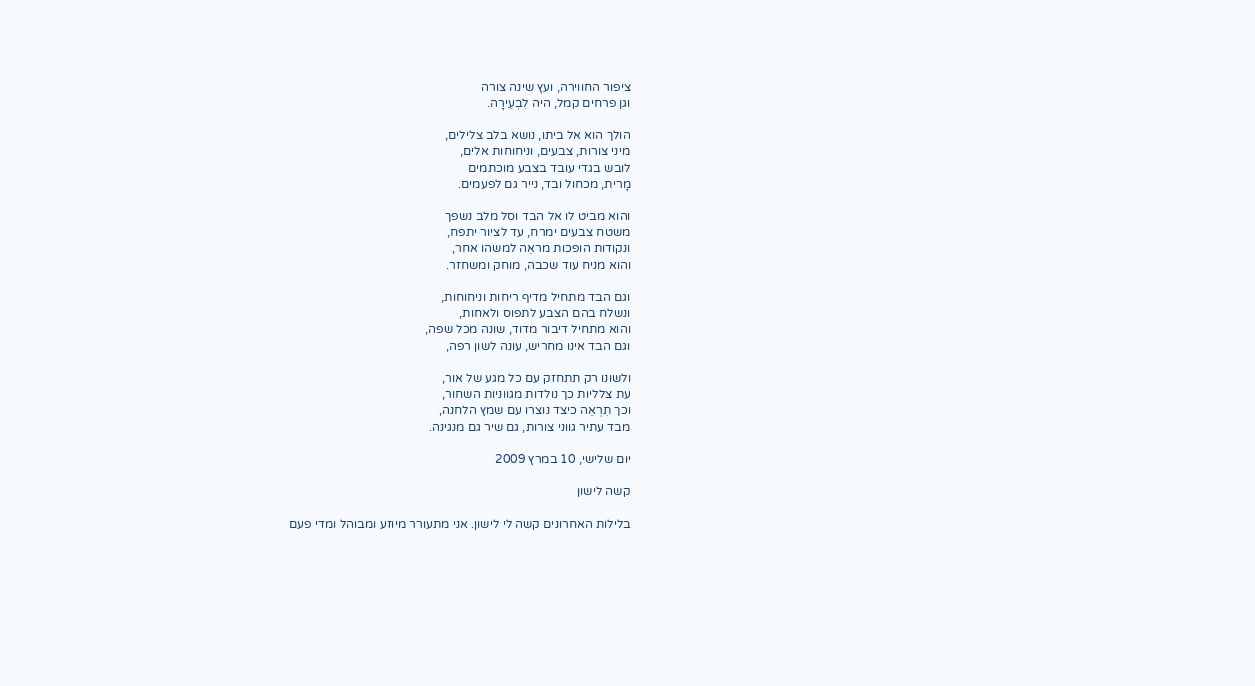ציפור החווירה, ועץ שינה צורה
וגן פרחים קמל, היה לִבְעֵירָה.

הולך הוא אל ביתו, נושא בלב צלילים,
מיני צורות, צבעים, וניחוחות אלים,
לובש בגדי עובד בצבע מוכתמים
מָרית, מכחול ובד, נייר גם לפעמים.

והוא מביט לו אל הבד וסל מלב נשפך
משטח צבעים ימרח, עד לציור יתפח,
ונקודות הופכות מראֵה למשהו אחר,
והוא מניח עוד שכבה, מוחק ומשחזר.

וגם הבד מתחיל מדיף ריחות וניחוחות,
ונשלח בהם הצבע לתפוס ולאחות,
והוא מתחיל דיבור מדוד, שונה מכל שפה,
וגם הבד אינו מחריש, עונה לשון רפה,

ולשונו רק תתחזק עם כל מגע של אור,
עת צלליות כך נולדות מגווניות השחור,
וכך תִרְאֵה כיצד נוצרו עם שמץ הלחנה,
מבד עתיר גווני צורות, גם שיר גם מנגינה.

יום שלישי, 10 במרץ 2009

קשה לישון

בלילות האחרונים קשה לי לישון. אני מתעורר מיוזע ומבוהל ומדי פעם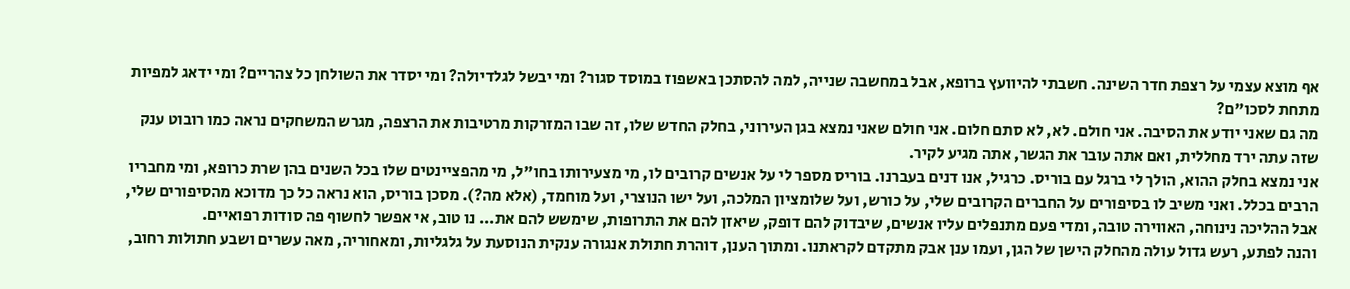אף מוצא עצמי על רצפת חדר השינה. חשבתי להיוועץ ברופא, אבל במחשבה שנייה, למה להסתכן באשפוז במוסד סגור? ומי יבשל לגלדיולה? ומי יסדר את השולחן כל צהריים? ומי ידאג למפיות מתחת לסכו"ם?
מה גם שאני יודע את הסיבה. אני חולם. לא, לא סתם חלום. אני חולם שאני נמצא בגן העירוני, בחלק החדש שלו, זה שבו המזרקות מרטיבות את הרצפה, מגרש המשחקים נראה כמו רובוט ענק שזה עתה ירד מחללית, ואם אתה עובר את הגשר, אתה מגיע לקיר.
אני נמצא בחלק ההוא, הולך לי ברגל עם בוריס. כרגיל, אנו דנים בעברנו. בוריס מספר לי על אנשים קרובים לו, מי מצעירותו בחו"ל, מי מהפציינטים שלו בכל השנים בהן שרת כרופא, ומי מחבריו הרבים בכלל. ואני משיב לו בסיפורים על החברים הקרובים שלי, על כורש, ועל שלומציון המלכה, ועל ישו הנוצרי, ועל מוחמד, (אלא מה?). מסכן בוריס, הוא נראה כל כך מדוכא מהסיפורים שלי, אבל ההליכה נינוחה, האווירה טובה, ומדי פעם מתנפלים עליו אנשים, שיבדוק להם דופק, שיאזן להם את התרופות, שימשש להם את... נו טוב, אי אפשר לחשוף פה סודות רפואיים.
והנה לפתע, רעש גדול עולה מהחלק הישן של הגן, ועמו ענן אבק מתקדם לקראתנו. ומתוך הענן, דוהרת חתולת אנגורה ענקית הנוסעת על גלגליות, ומאחוריה, מאה עשרים ושבע חתולות רחוב,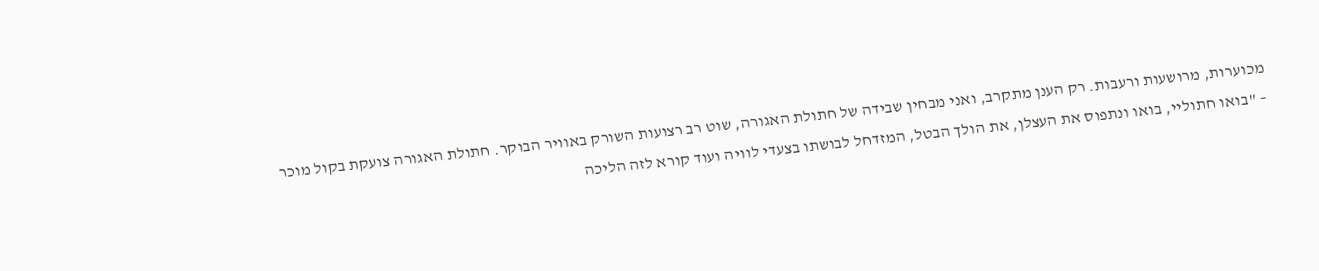מכוערות, מרושעות ורעבות. רק הענן מתקרב, ואני מבחין שבידה של חתולת האגורה, שוט רב רצועות השורק באוויר הבוקר. חתולת האגורה צועקת בקול מוכר – "בואו חתוליי, בואו ונתפוס את העצלן, את הולך הבטל, המזדחל לבושתו בצעדי לוויה ועוד קורא לזה הליכה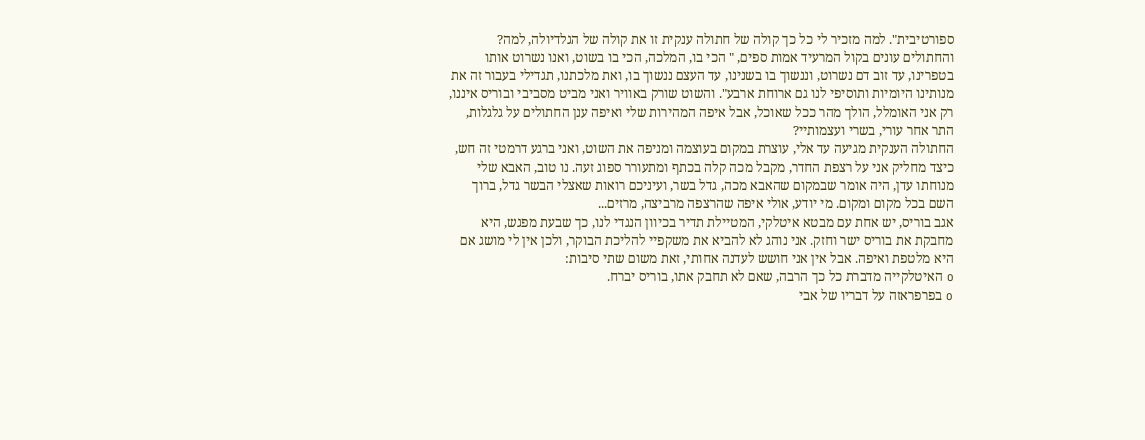ספורטיבית". למה מזכיר לי כל כך קולה של חתולה ענקית זו את קולה של הגלדיולה, למה? והחתולים עונים בקול המרעיד אמות ספים, " הכי בו, המלכה, הכי בו בשוט, ואנו נשרוט אותו בטפרינו, עד זוב דם נשרוט, וננשוך בו בשנינו, עד העצם ננשוך בו, ואת מלכתנו, תגדילי בעבור זה את מנותינו היומיות ותוסיפי לנו גם ארוחת ארבע". והשוט שורק באוויר ואני מביט מסביבי ובוריס איננו, רק אני האומלל, הולך מהר ככל שאוכל, אבל איפה המהירות שלי ואיפה ענן החתולים על גלגלות, התר אחר עורי, בשרי ועצמותיי?
החתולה הענקית מגיעה עד אלי, עוצרת במקום בעוצמה ומניפה את השוט, ואני ברגע דרמטי זה חש, כיצד מחליק אני על רצפת החדר, מקבל מכה קלה בכתף ומתעורר ספוג זעה. נו טוב, האבא שלי מנוחתו עדן, היה אומר שבמקום שהאבא מכה, גדל בשר, ועיניכם רואות שאצלי הבשר גדל, ברוך השם בכל מקום ומקום. מי יודע, אולי איפה שהרצפה מרביצה, מרזים...
אגב בוריס, יש אחת עם מבטא איטלקי, המטיילת תדיר בכיוון הנגדי לנו, כך שבעת מפגש, היא מחבקת את בוריס ישר וחזק. אני נוהג לא להביא את משקפיי להליכת הבוקר, ולכן אין לי מושג אם היא מלטפת ואיפה. אבל אין אני חושש לעדנה אחותי, זאת משום שתי סיבות:
o האיטלקייה מדברת כל כך הרבה, שאם לא תחבק אתו, בוריס יברח.
o בפרפראזה על דבריו של אבי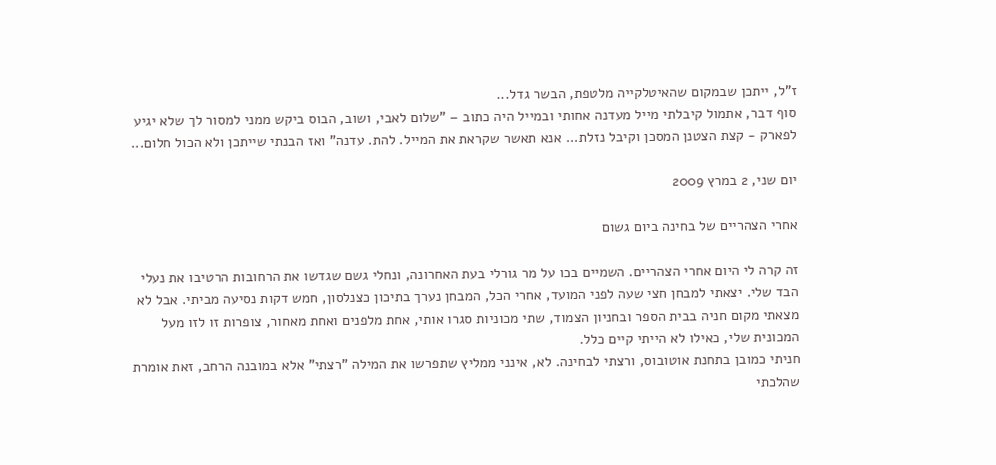ז"ל, ייתכן שבמקום שהאיטלקייה מלטפת, הבשר גדל...
סוף דבר, אתמול קיבלתי מייל מעדנה אחותי ובמייל היה כתוב – "שלום לאבי, ושוב, הבוס ביקש ממני למסור לך שלא יגיע לפארק - קצת הצטנן המסכן וקיבל נזלת... אנא תאשר שקראת את המייל. להת. עדנה" ואז הבנתי שייתכן ולא הכול חלום...

יום שני, 2 במרץ 2009

אחרי הצהריים של בחינה ביום גשום

זה קרה לי היום אחרי הצהריים. השמיים בכו על מר גורלי בעת האחרונה, ונחלי גשם שגדשו את הרחובות הרטיבו את נעלי הבד שלי. יצאתי למבחן חצי שעה לפני המועד, אחרי הכל, המבחן נערך בתיכון כצנלסון, חמש דקות נסיעה מביתי. אבל לא מצאתי מקום חניה בבית הספר ובחניון הצמוד, שתי מכוניות סגרו אותי, אחת מלפנים ואחת מאחור, צופרות זו לזו מעל המכונית שלי, כאילו לא הייתי קיים כלל.
חניתי כמובן בתחנת אוטובוס, ורצתי לבחינה. לא, אינני ממליץ שתפרשו את המילה "רצתי" אלא במובנה הרחב, זאת אומרת שהלכתי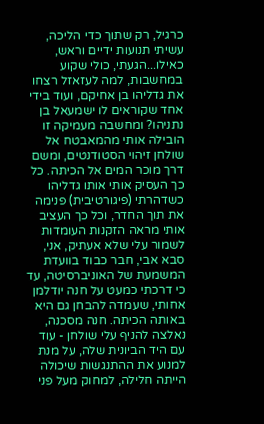כרגיל, רק שתוך כדי הליכה, עשיתי תנועות ידיים וראש, כאילו...הגעתי, כולי שקוע במחשבות, למה לעזאזל רצחו את גדליהו בן אחיקם, ועוד בידי אחד שקוראים לו ישמעאל בן נתניהו? ומחשבה מעמיקה זו הובילה אותי מהמאבטח אל שולחן זיהוי הסטודנטים, ומשם דרך מוכר המים אל הכיתה. כל כך העסיק אותי אותו גדליהו כשדהרתי (פיגורטיבית) פנימה את תוך החדר, וכל כך העציב אותי מראה הזקנות העומדות לשמור עלי שלא אעתיק, אני, סבא אבי, חבר כבוד בוועדת המשמעת של האוניברסיטה, עד כי דרכתי כמעט על חנה יודלמן אחותי, שעמדה להבחן גם היא באותה הכיתה. חנה מסכנה, נאלצה להניף עלי שולחן - עוד עם היד הביונית שלה, על מנת למנוע את ההתנגשות שיכולה הייתה חלילה, למחוק מעל פני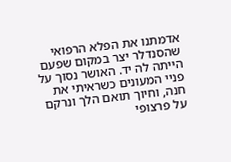אדמתנו את הפלא הרפואי שהסנדלר יצר במקום שפעם הייתה לה יד. האושר נסוך על פניי המעונים כשראיתי את חנה, וחיוך תואם הלך ונרקם על פרצופי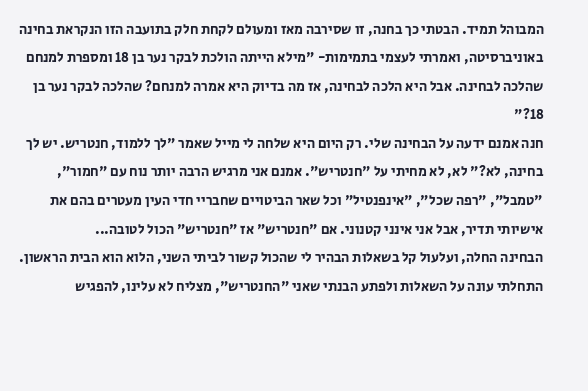המבוהל תמיד. הבטתי כך בחנה, זו שסירבה מאז ומעולם לקחת חלק בתועבה הזו הנקראת בחינה באוניברסיטה, ואמרתי לעצמי בתמימות- "מילא הייתה הולכת לבקר נער בן 18 ומספרת למנחם שהלכה לבחינה. אבל היא הלכה לבחינה, אז מה בדיוק היא אמרה למנחם? שהלכה לבקר נער בן 18?"
חנה אמנם ידעה על הבחינה שלי. רק היום היא שלחה לי מייל שאמר "לך ללמוד, חנטריש. יש לך בחינה, לא?" לא, לא מחיתי על "חנטריש". אמנם אני מרגיש הרבה יותר נוח עם "חמור", "טמבל", "רפה שכל", "אינפנטיל" וכל שאר הביטויים שחבריי חדי העין מעטרים בהם את אישיותי תדיר, אבל אני אינני קטנוני. אם "חנטריש" אז "חנטריש" הכול לטובה...
הבחינה החלה, ועלעול קל בשאלות הבהיר לי שהכול קשור לביתי השני, הלוא הוא הבית הראשון. התחלתי עונה על השאלות ולפתע הבנתי שאני "החנטריש", מצליח לא עלינו, להפגיש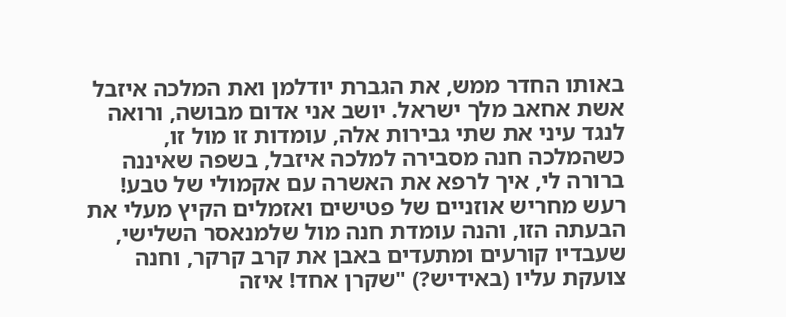באותו החדר ממש, את הגברת יודלמן ואת המלכה איזבל אשת אחאב מלך ישראל. יושב אני אדום מבושה, ורואה לנגד עיני את שתי גבירות אלה, עומדות זו מול זו, כשהמלכה חנה מסבירה למלכה איזבל, בשפה שאיננה ברורה לי, איך לרפא את האשרה עם אקמולי של טבע!
רעש מחריש אוזניים של פטישים ואזמלים הקיץ מעלי את הבעתה הזו, והנה עומדת חנה מול שלמנאסר השלישי, שעבדיו קורעים ומתעדים באבן את קרב קרקר, וחנה צועקת עליו (באידיש?) "שקרן אחד! איזה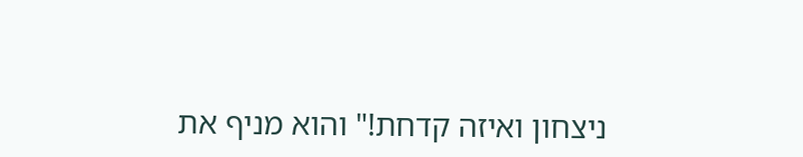ניצחון ואיזה קדחת!" והוא מניף את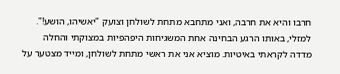חרבו והיא את חרבה, ואני מתחבא מתחת לשולחן וצועק "יאשיהו, הושע!".
למזלי, באותו הרגע הבחינה אחת המשגיחות היפהפיות במצוקתי והחלה מדדה לקראתי באיטיות. מוציא אני את ראשי מתחת לשולחן, ומייד מצטער על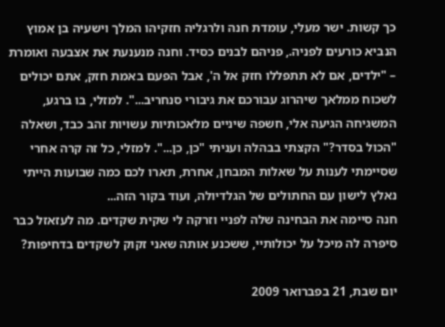כך קשות. ישר מעלי, עומדת חנה ולרגליה חזקיהו המלך וישעיה בן אמוץ הנביא כורעים לפניה., פניהם לבנים כסיד. וחנה מנענעת את אצבעה ואומרת – "ילדים, אם לא תתפללו חזק אל ה', אבל הפעם באמת חזק, אתם יכולים לשכוח ממלאך שיהרוג עבורכם את גיבורי סנחריב...". למזלי, בו ברגע, המשגיחה הגיעה אלי, חשפה שיניים מלאכותיות עשויות זהב כבד, ושאלה "הכול בסדר?" הקצתי בבהלה ועניתי "כן, כן...". למזלי, כל זה קרה אחרי שסיימתי לענות על שאלות המבחן, אחרת, תארו לכם כמה שבועות הייתי נאלץ לישון עם החתולים של הגלדיולה, ועוד בקור הזה...
חנה סיימה את הבחינה שלה לפניי וזרקה לי שקית שקדים. מה לעזאזל כבר סיפרה לה מיכל על יכולותיי, ששכנע אותה שאני זקוק לשקדים בדחיפות?

יום שבת, 21 בפברואר 2009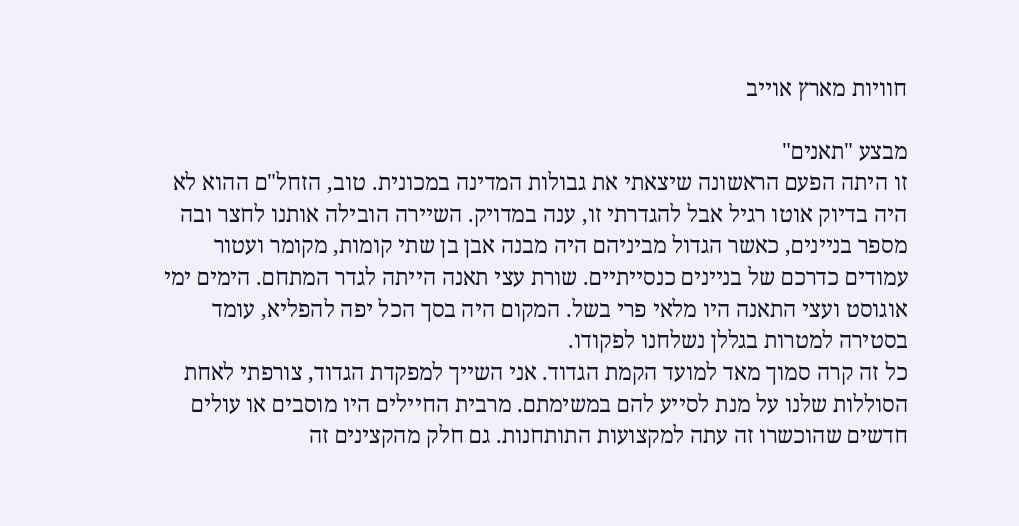חוויות מארץ אוייב

מבצע "תאנים"
זו היתה הפעם הראשונה שיצאתי את גבולות המדינה במכונית. טוב, הזחל"ם ההוא לא היה בדיוק אוטו רגיל אבל להגדרתי זו, ענה במדויק. השיירה הובילה אותנו לחצר ובה מספר בניינים, כאשר הגדול מביניהם היה מבנה אבן בן שתי קומות, מקומר ועטור עמודים כדרכם של בניינים כנסייתיים. שורת עצי תאנה הייתה לגדר המתחם. הימים ימי אוגוסט ועצי התאנה היו מלאי פרי בשל. המקום היה בסך הכל יפה להפליא, עומד בסטירה למטרות בגללן נשלחנו לפקודו.
כל זה קרה סמוך מאד למועד הקמת הגדוד. אני השייך למפקדת הגדוד, צורפתי לאחת הסוללות שלנו על מנת לסייע להם במשימתם. מרבית החיילים היו מוסבים או עולים חדשים שהוכשרו זה עתה למקצועות התותחנות. גם חלק מהקצינים זה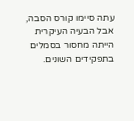עתה סיימו קורס הסבה, אבל הבעיה העיקרית הייתה מחסור בסמלים בתפקידים השונים.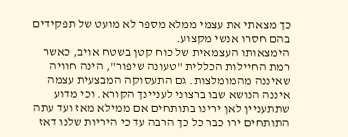כך מצאתי את עצמי ממלא מספר לא מועט של תפקידים בהם חסרו אנשי מקצוע.
הימצאותו העצמאית של כוח קטן בשטח אויב, כאשר רמת החיילות הכללית "טעונה שיפור", הינה חוויה שאיננה מהמומלצות. גם התעסוקה המבצעית עצמה איננה הנושא שבו ברצוני לעניינך הקורא. וכי מדוע שתתעניין לאן ירינו בתותחים אם ממילא מאז ועד עתה התותחים ירו כבר כל כך הרבה עד כי היריות שלנו דאז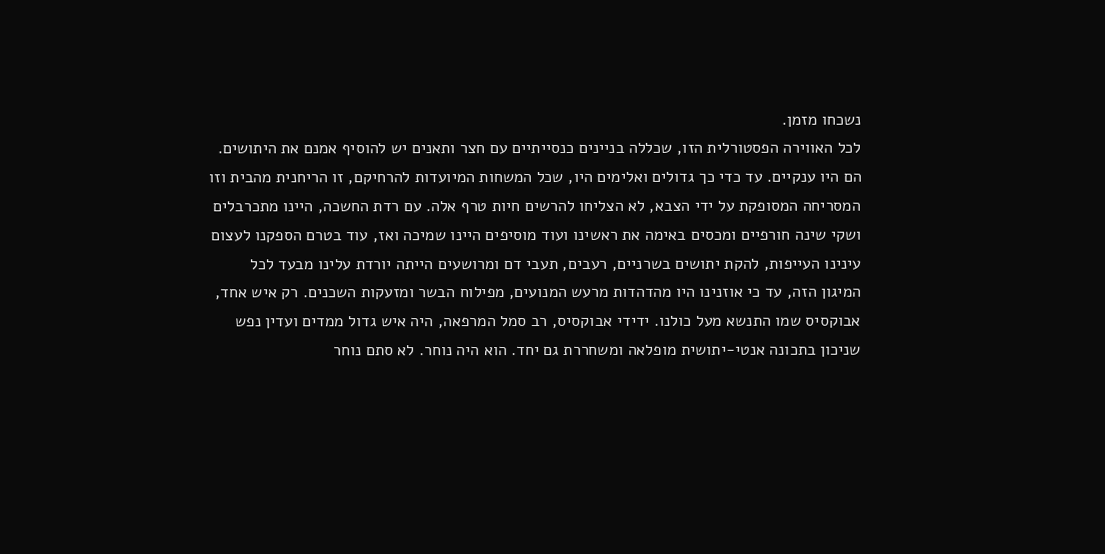נשכחו מזמן.
לכל האווירה הפסטורלית הזו, שכללה בניינים כנסייתיים עם חצר ותאנים יש להוסיף אמנם את היתושים. הם היו ענקיים. עד כדי כך גדולים ואלימים היו, שכל המשחות המיועדות להרחיקם, זו הריחנית מהבית וזו המסריחה המסופקת על ידי הצבא, לא הצליחו להרשים חיות טרף אלה. עם רדת החשכה, היינו מתכרבלים ושקי שינה חורפיים ומכסים באימה את ראשינו ועוד מוסיפים היינו שמיכה ואז, עוד בטרם הספקנו לעצום עינינו העייפות, להקת יתושים בשרניים, רעבים, תעבי דם ומרושעים הייתה יורדת עלינו מבעד לכל המיגון הזה, עד כי אוזנינו היו מהדהדות מרעש המנועים, מפילוח הבשר ומזעקות השכנים. רק איש אחד, אבוקסיס שמו התנשא מעל כולנו. ידידי אבוקסיס, רב סמל המרפאה, היה איש גדול ממדים ועדין נפש שניכון בתכונה אנטי-יתושית מופלאה ומשחררת גם יחד. הוא היה נוחר. לא סתם נוחר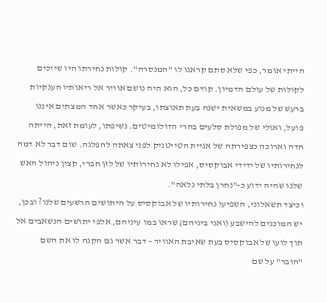הייתי אומר, כפי שלא סתם קראנו לו "המנסרה". קולות נחירתו היו שייכים לקולות של עולם הדמיון. קודם כל, הוא היה נושם אוויר אל ריאותיו הענקיות ברעש של מנוע במשאית ישנה בעת תאוצתו, בעיקר כאשר אחד המצתים איננו פועל, ואולי של מפולת סלעים בהרי הדולומיטים. נשיפתו, לעומת זאת, הייתה חדה וארוכה כצפירתה של אניית הטייטניק לפני צאתה להפלגה. שום דבר לא דמה לנחירותיו של ידידי אבוקסיס, אפילו לא נחירותיו של לזן חברי, קצין ניהול האש שלנו שהיה ידוע כ-"נחרן בלתי נלאה".
וכיצד תשאלוני, השפיעו נחירותיו של אבוקסיס על היתושים הרשעים שלנו? ובכן, יש המוכנים להישבע (ואני ביניהם) שראו במו עיניהם, אלפי יתושים הנשאבים אל תוך לועו של אבוקסיס בעת שאיבת האוויר – דבר אשר גם הקנה לו את השם "הובר" על שם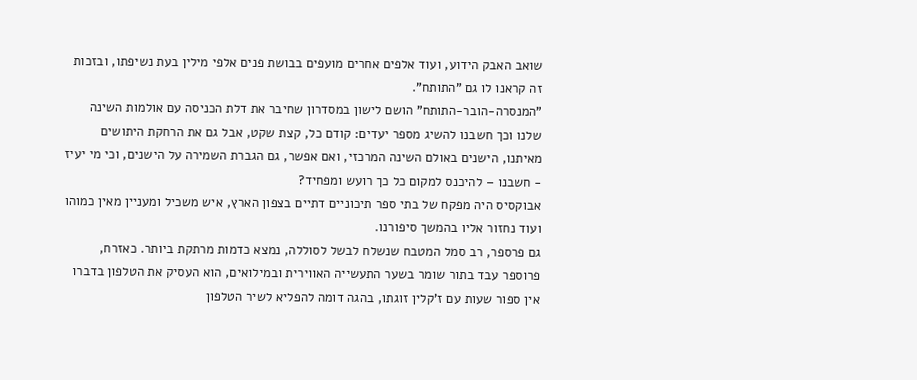שואב האבק הידוע, ועוד אלפים אחרים מועפים בבושת פנים אלפי מילין בעת נשיפתו, ובזכות זה קראנו לו גם "התותח".
"המנסרה-הובר-התותח" הושם לישון במסדרון שחיבר את דלת הכניסה עם אולמות השינה שלנו וכך חשבנו להשיג מספר יעדים: קודם כל, קצת שקט, אבל גם את הרחקת היתושים מאיתנו, הישנים באולם השינה המרכזי, ואם אפשר, גם הגברת השמירה על הישנים, וכי מי יעיז - חשבנו – להיכנס למקום כל כך רועש ומפחיד?
אבוקסיס היה מפקח של בתי ספר תיכוניים דתיים בצפון הארץ, איש משכיל ומעניין מאין כמוהו ועוד נחזור אליו בהמשך סיפורנו.
גם פרספר, רב סמל המטבח שנשלח לבשל לסוללה, נמצא כדמות מרתקת ביותר. כאזרח, פרוספר עבד בתור שומר בשער התעשייה האווירית ובמילואים, הוא העסיק את הטלפון בדברו אין ספור שעות עם ז'קלין זוגתו, בהגה דומה להפליא לשיר הטלפון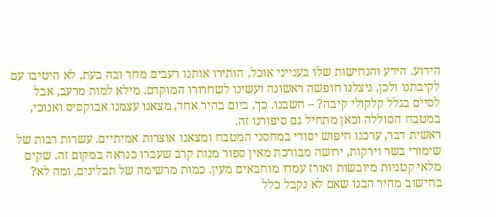הידוע. הידע והנחישות שלו בענייני אוכל, הותירו אותנו רעבים מחד ובה בעת, לא היטיבו עם לקיבתנו ולכן, ניצלנו חופשה ראשונה ועשינו לשחרורו המוקדם. מילא למות מרעב, אבל לסיים בגלל קלקולי קיבה? – חשבנו. כך, ביום בהיר אחד, מצאנו עצמנו אבוקסיס ואנוכי, במטבח הסוללה וכאן מתחיל גם סיפורנו זה.
ראשית דבר, ערכנו חיפוש יסודי במחסני המטבח ומצאנו אוצרות אמיתיים. עשרות רבות של שימורי בשר וירקות, ירושה מבורכת מאין ספור מנות קרב שעברו כנראה במקום זה. שקים מלאי קטניות מיובשות ואורז עמדו מוחבאים מעין. כמות מרשימה של תבלינים, ומה לא? בחישוב מהיר הבנו שאם לא נקבל כלל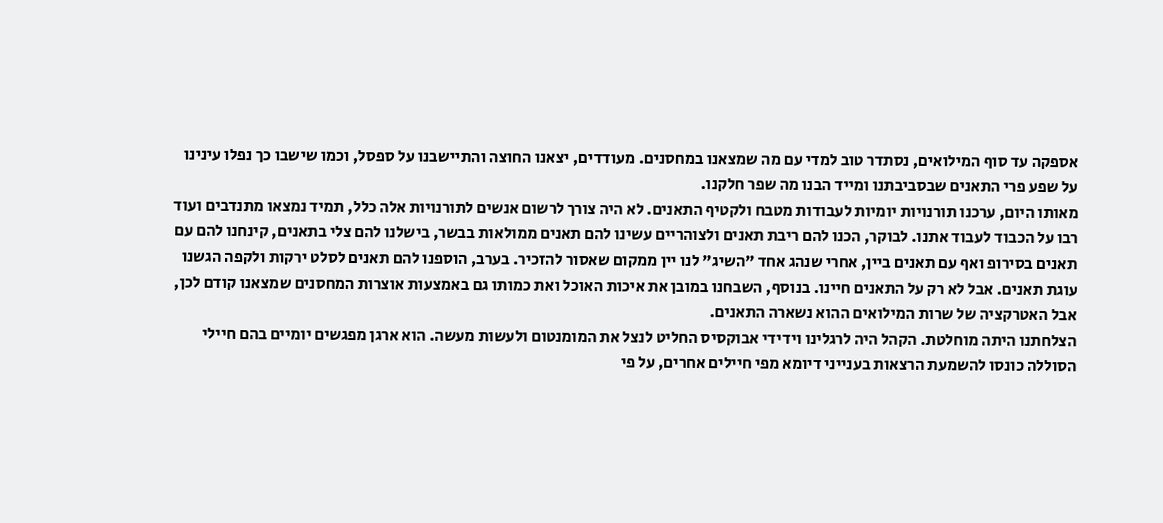אספקה עד סוף המילואים, נסתדר טוב למדי עם מה שמצאנו במחסנים. מעודדים, יצאנו החוצה והתיישבנו על ספסל, וכמו שישבו כך נפלו עינינו על שפע פרי התאנים שבסביבתנו ומייד הבנו מה שפר חלקנו.
מאותו היום, ערכנו תורנויות יומיות לעבודות מטבח ולקטיף התאנים. לא היה צורך לרשום אנשים לתורנויות אלה כלל, תמיד נמצאו מתנדבים ועוד רבו על הכבוד לעבוד אתנו. לבוקר, הכנו להם ריבת תאנים ולצוהריים עשינו להם תאנים ממולאות בבשר, בישלנו להם צלי בתאנים, קינחנו להם עם תאנים בסירופ ואף עם תאנים ביין, אחרי שנהג אחד "השיג" לנו יין ממקום שאסור להזכיר. בערב, הוספנו להם תאנים לסלט ירקות ולקפה הגשנו עוגת תאנים. אבל לא רק על התאנים חיינו. בנוסף, השבחנו במובן את איכות האוכל ואת כמותו גם באמצעות אוצרות המחסנים שמצאנו קודם לכן, אבל האטרקציה של שרות המילואים ההוא נשארה התאנים.
הצלחתנו היתה מוחלטת. הקהל היה לרגלינו וידידי אבוקסיס החליט לנצל את המומנטום ולעשות מעשה. הוא ארגן מפגשים יומיים בהם חיילי הסוללה כונסו להשמעת הרצאות בענייני דיומא מפי חיילים אחרים, על פי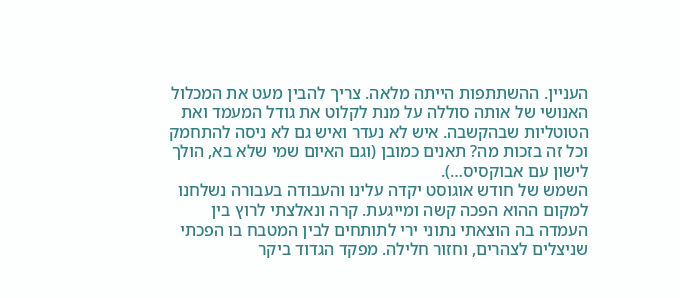העניין. ההשתתפות הייתה מלאה. צריך להבין מעט את המכלול האנושי של אותה סוללה על מנת לקלוט את גודל המעמד ואת הטוטליות שבהקשבה. איש לא נעדר ואיש גם לא ניסה להתחמק וכל זה בזכות מה? תאנים כמובן (וגם האיום שמי שלא בא, הולך לישון עם אבוקסיס…).
השמש של חודש אוגוסט יקדה עלינו והעבודה בעבורה נשלחנו למקום ההוא הפכה קשה ומייגעת. קרה ונאלצתי לרוץ בין העמדה בה הוצאתי נתוני ירי לתותחים לבין המטבח בו הפכתי שניצלים לצהרים, וחזור חלילה. מפקד הגדוד ביקר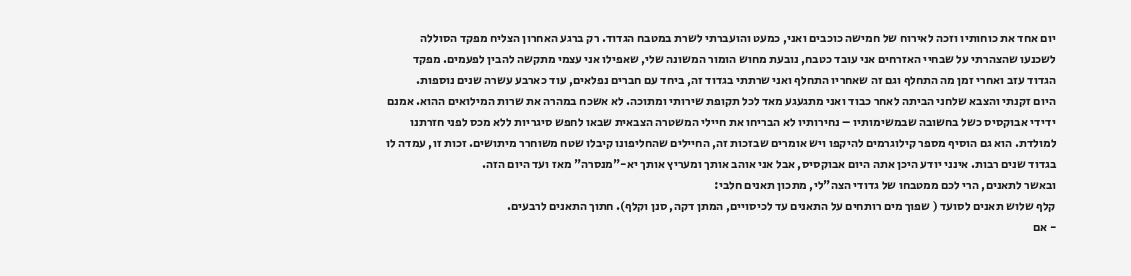יום אחד את כוחותיו וזכה לאירוח של חמישה כוכבים ואני, כמעט והועברתי לשרת במטבח הגדוד. רק ברגע האחרון הצליח מפקד הסוללה לשכנעו שהצהרתי על שבחיי האזרחים אני עובד כטבח, נובעת מחוש הומור המשונה שלי, שאפילו אני עצמי מתקשה להבין לפעמים. מפקד הגדוד עזב ואחרי זמן מה התחלף וגם זה שאחריו התחלף ואני שרתתי בגדוד זה, ביחד עם חברים נפלאים, עוד כארבע עשרה שנים נוספות.
היום זקנתי והצבא שלחני הביתה לאחר כבוד ואני מתגעגע מאד לכל תקופת שירותי ומתוכה. לא אשכח במהרה את שרות המילואים ההוא. אמנם ידידי אבוקסיס כשל בחשובה שבמשימותיו – נחירותיו לא הבריחו את חיילי המשטרה הצבאית שבאו לחפש סיגריות ללא מכס לפני חזרתנו למולדת. הוא גם הוסיף מספר קילוגרמים להיקפו ויש אומרים שבזכות זה, החיילים שהחליפונו קיבלו שטח משוחרר מיתושים. זכות זו, עמדה לו בגדוד שנים רבות. אינני יודע היכן אתה היום אבוקסיס, אבל אני אוהב אותך ומעריץ אותך יא-"מנסרה" מאז ועד היום הזה.
ובאשר לתאנים, הרי לכם ממטבחו של גדודי הצה"לי, מתכון תאנים חלבי:
קלף שלוש תאנים לסועד ( שפוך מים רותחים על התאנים עד לכיסויים, המתן דקה, סנן וקלף). חתוך התאנים לרבעים.
- אם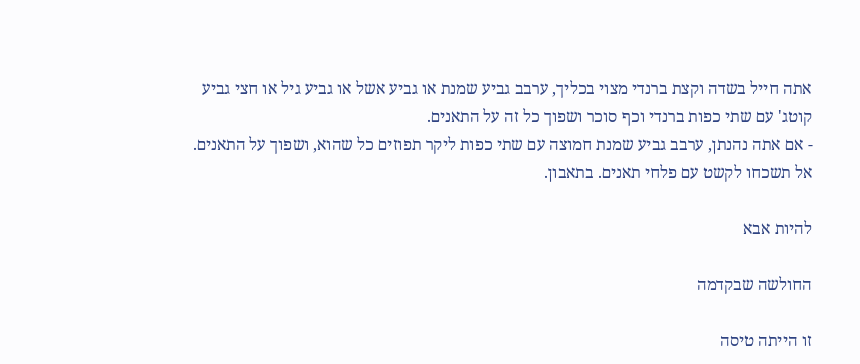אתה חייל בשדה וקצת ברנדי מצוי בכליך, ערבב גביע שמנת או גביע אשל או גביע גיל או חצי גביע קוטג' עם שתי כפות ברנדי וכף סוכר ושפוך כל זה על התאנים.
- אם אתה נהנתן, ערבב גביע שמנת חמוצה עם שתי כפות ליקר תפוזים כל שהוא, ושפוך על התאנים.
אל תשכחו לקשט עם פלחי תאנים. בתאבון.

להיות אבא

החולשה שבקדמה

זו הייתה טיסה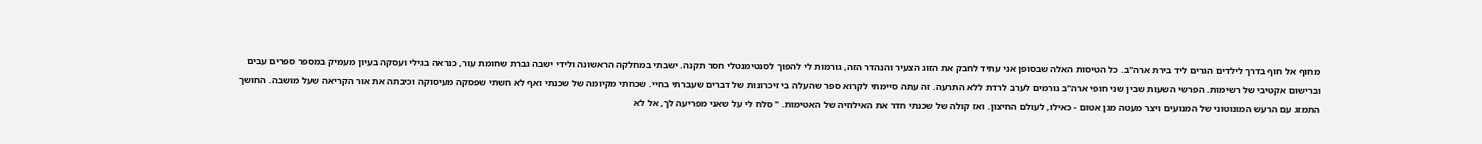מחוף אל חוף בדרך לילדים הגרים ליד בירת ארה"ב. כל הטיסות האלה שבסופן אני עתיד לחבק את הזוג הצעיר והנהדר הזה, גורמות לי להפוך לסנטימנטלי חסר תקנה. ישבתי במחלקה הראשונה ולידי ישבה גברת שחומת עור, כנראה בגילי ועסקה בעיון מעמיק במספר ספרים עבים וברישום אקטיבי של רשימות. הפרשי השעות שבין שני חופי ארה"ב גורמים לערב לרדת ללא התרעה. זה עתה סיימתי לקרוא ספר שהעלה בי זיכרונות של דברים שעברתי בחיי. שכחתי מקיומה של שכנתי ואף לא חשתי שפסקה מעיסוקה וכיבתה את אור הקריאה שעל מושבה. החושך התמזג עם הרעש המונוטוני של המנועים ויצר מעטה מגן אטום - כאילו, לעולם החיצון. ואז קולה של שכנתי חדר את האילוזיה של האטימות. " סלח לי על שאני מפריעה לך, אל לא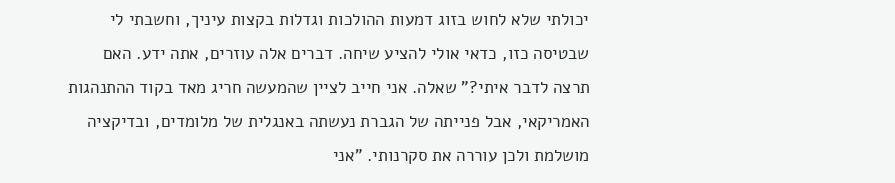יכולתי שלא לחוש בזוג דמעות ההולכות וגדלות בקצות עיניך, וחשבתי לי שבטיסה כזו, כדאי אולי להציע שיחה. דברים אלה עוזרים, אתה ידע. האם תרצה לדבר איתי?" שאלה. אני חייב לציין שהמעשה חריג מאד בקוד ההתנהגות האמריקאי, אבל פנייתה של הגברת נעשתה באנגלית של מלומדים, ובדיקציה מושלמת ולכן עוררה את סקרנותי. "אני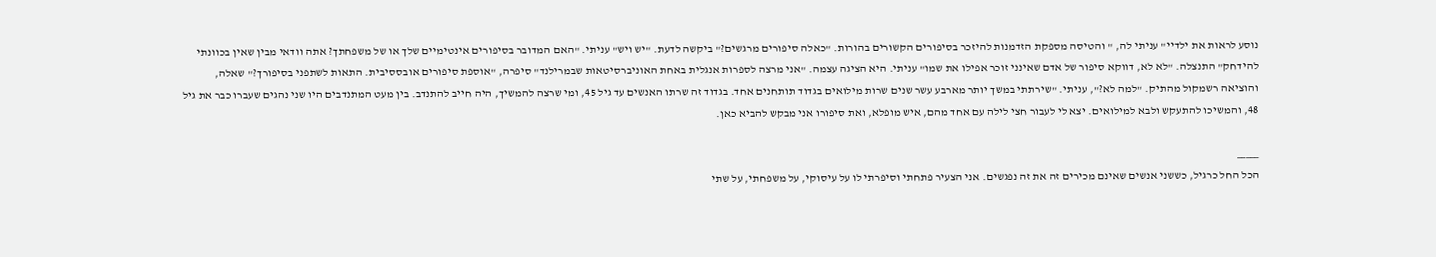נוסע לראות את ילדיי" עניתי לה, " והטיסה מספקת הזדמנות להיזכר בסיפורים הקשורים בהורות. "כאלה סיפורים מרגשים?" ביקשה לדעת. "יש ויש" עניתי. "האם המדובר בסיפורים אינטימיים שלך או של משפחתך? אתה וודאי מבין שאין בכוונתי להידחק" התנצלה. "לא לא, דווקא סיפור של אדם שאינני זוכר אפילו את שמו" עניתי. היא הציגה עצמה. "אני מרצה לספרות אנגלית באחת האוניברסיטאות שבמרילנד" סיפרה, "אוספת סיפורים אובססיבית. התאות לשתפני בסיפורך?" שאלה, והוציאה רשמקול מהתיק. "למה לא?", עניתי. "שירתתי במשך יותר מארבע עשר שנים שרות מילואים בגדוד תותחנים אחד. בגדוד זה שרתו האנשים עד גיל 45, ומי שרצה להמשיך, היה חייב להתנדב. בין מעט המתנדבים היו שני נהגים שעברו כבר את גיל 48, והמשיכו להתעקש ולבא למילואים. יצא לי לעבור חצי לילה עם אחד מהם, איש מופלא, ואת סיפורו אני מבקש להביא כאן.

_____
הכל החל כרגיל, כששני אנשים שאינם מכירים זה את זה נפגשים. אני הצעיר פתחתי וסיפרתי לו על עיסוקי, על משפחתי, על שתי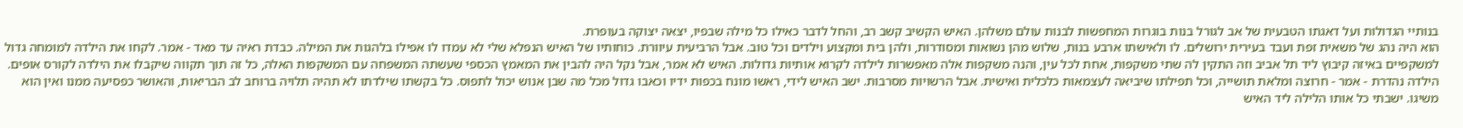בנותיי הגדולות ועל דאגתו הטבעית של אב לגורל בנות בוגרות המחפשות לבנות עולם משלהן. האיש הקשיב קשב רב, והחל לדבר כאילו כל מילה שבפיו, יצאה יצוקה בעופרת.
הוא היה נהג של משאית זפת ועבד בעירית ירושלים. לו ולאישתו ארבע בנות, שלוש מהן נשואות ומסודרות, ולהן בית ומקצוע וילדים וכל טוב. אבל הרביעית עיוורת. כוחותיו של האיש הנפלא שלי לא עמדו לו אפילו בלהגות את המילה. כבדת ראיה עד מאד - אמר. לקחו את הילדה למומחה גדול למשקפיים באיזה קיבוץ ליד תל אביב וזה התקין לה שתי משקפות, אחת לכל עין, והנה משקפות אלה מאפשרות לילדה לקרוא אותיות גדולות. האיש לא אמר, אבל נקל היה להבין את המאמץ הכספי שעשתה המשפחה עם המשקפות האלה, כל זה תוך תקווה שיקבלו את הילדה לקורס אופים. הילדה נהדרת - אמר - חרוצה ומלאת תושייה, וכל תפילתו שיביאה לעצמאות כלכלית ואישית. אבל הרשויות מסרבות. ישב האיש לידי, ראשו מונח בכפות ידיו וכאבו גדול מכל מה שבן אנוש יכול לתפוס. כל בקשתו שילדתו לא תהיה תלויה ברוחב לב הבריאות, והאושר כפסיעה ממנו ואין הוא משיגו. ישבתי כל אותו הלילה ליד האיש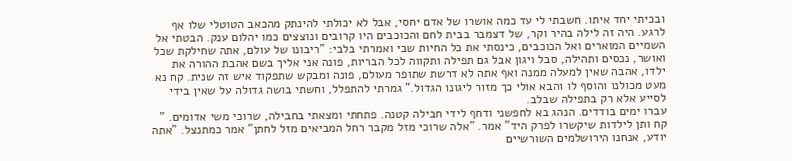ובכיתי יחד איתו. חשבתי לי עד כמה אושרו של אדם יחסי, אבל לא יכולתי להינתק מהכאב הטוטלי שלו אף לרגע. היה זה לילה בהיר וקר, של דצמבר בבית לחם והכוכבים היו קרובים ונוצצים כמו יהלום ענק. הבטתי אל השמיים המוארים ואל הכוכבים, כינסתי את כל החיות שבי ואמרתי בלבי: "ריבונו של עולם, אתה שחילקת שכל ואושר, נכסים ותהילה, סבל ויגון אבל גם תפילה ותקווה לכל הבריות, פונה אני אליך בשם אהבת ההורה את ילדו, אהבה שאין למעלה ממנה ואף אתה לא דרשת שתופר מעולם, פונה ומבקש שתפקוד איש זה שנית. קח נא מעט מכולנו והוסף לו והבא אולי כך מזור ליגונו הגדול." גמרתי להתפלל, וחשתי בושה גדולה על שאין בידי לסייע אלא רק בתפילה שבלב.
עברו ימים בודדים. הנהג בא לחפשני ודחף לידי חבילה קטנה. פתחתי ומצאתי בחבילה, שרוכי משי אדומים. " קח ותן לילדות שיקשרו לפרק היד" אמר. "אלה שרוכי מזל מקבר רחל המביאים מזל לחתן" אמר כמתנצל. "אתה יודע, אנחנו הירושלמים השורשיים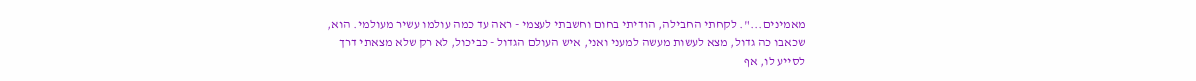מאמינים...". לקחתי החבילה, הודיתי בחום וחשבתי לעצמי - ראה עד כמה עולמו עשיר מעולמי. הוא, שכאבו כה גדול, מצא לעשות מעשה למעני ואני, איש העולם הגדול - כביכול, לא רק שלא מצאתי דרך לסייע לו, אף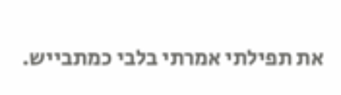את תפילתי אמרתי בלבי כמתבייש.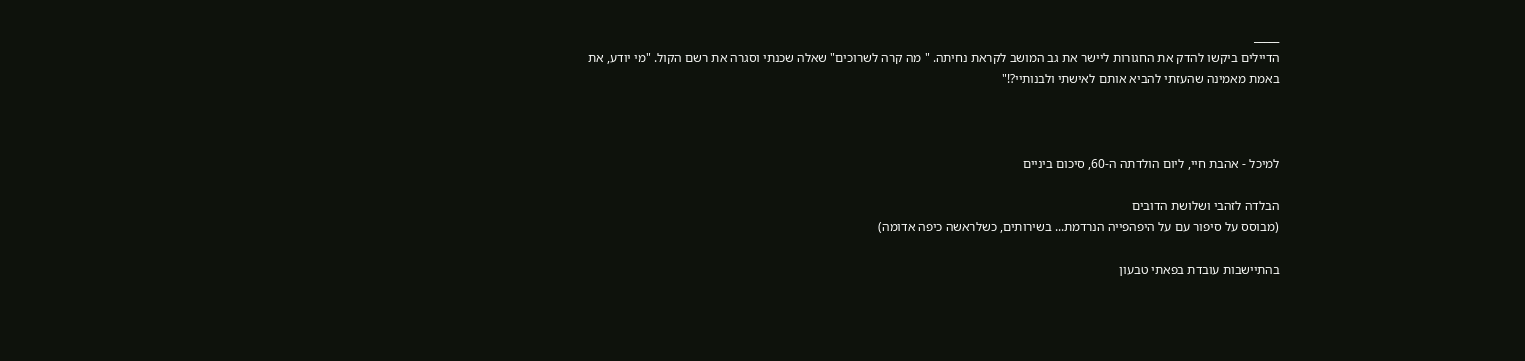_____
הדיילים ביקשו להדק את החגורות ליישר את גב המושב לקראת נחיתה. " מה קרה לשרוכים" שאלה שכנתי וסגרה את רשם הקול. "מי יודע, את באמת מאמינה שהעזתי להביא אותם לאישתי ולבנותיי?!"



למיכל - אהבת חיי, ליום הולדתה ה-60, סיכום ביניים

הבלדה לזהבי ושלושת הדובים
(מבוסס על סיפור עם על היפהפייה הנרדמת... בשירותים, כשלראשה כיפה אדומה)

בהתיישבות עובדת בפאתי טבעון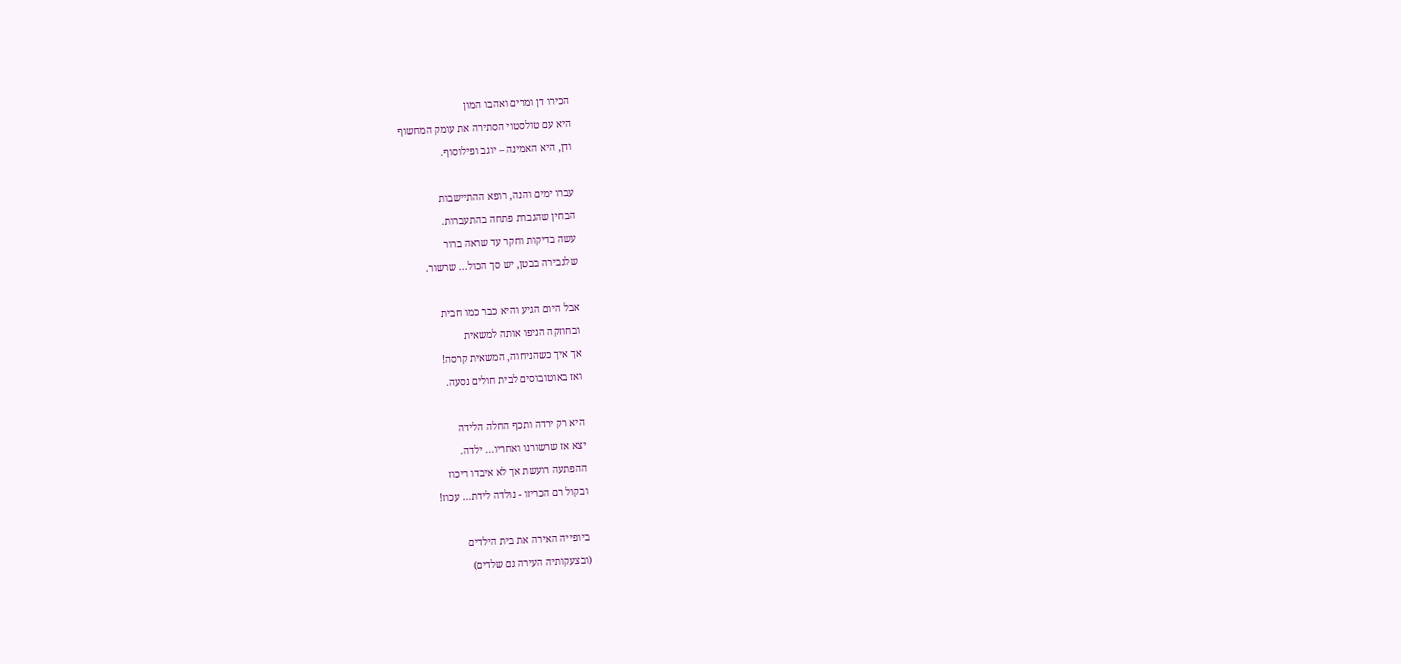הכירו דן ומרים ואהבו המון
היא עם טולסטוי הסתירה את עומק המחשוף
ודן, היא האמינה – יוגב ופילוסוף.

עברו ימים והנה, רופא ההתיישבות
הבחין שהגברת פתחה בהתעברות.
עשה בדיקות וחקר עד שראה ברור
שלגבירה בבטן, יש סך הכול... שרשור.

אבל היום הגיע והיא כבר כמו חבית
ובחוזקה הניפו אותה למשאית
אך איך כשהניחוה, המשאית קרסה!
ואז באוטובוסים לבית חולים נסעה.

היא רק ירדה ותכף החלה הלידה
יצא אז שרשורנו ואחריו... ילדה.
ההפתעה רועשת אך לא איבדו ריכוז
ובקול רם הכריזו - נולדה לידת… עכוז!

ביופייה האירה את בית הילדים
(ובצעקותיה העירה גם שלדים)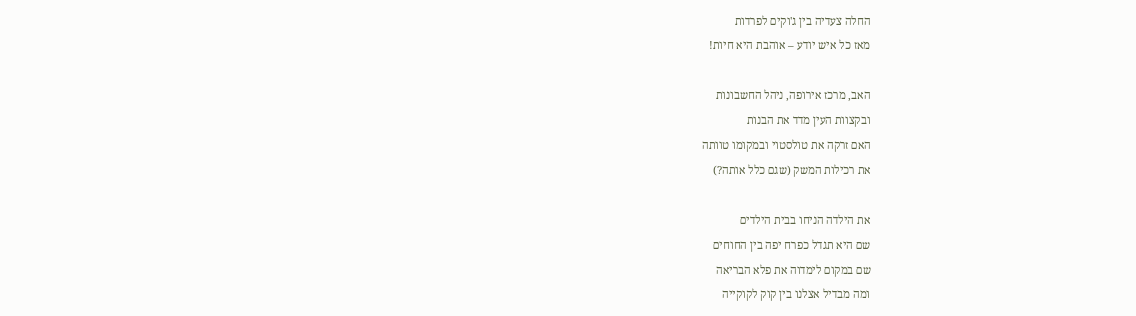החלה צעדיה בין ג'וקים לפרדות
מאז כל איש יודע – אוהבת היא חיות!

האב, מרכז אירופה, ניהל החשבונות
ובקצוות העין מדד את הבנות
האם זרקה את טולסטוי ובמקומו טוותה
את רכילות המשק (שגם כלל אותה?)

את הילדה הניחו בבית הילדים
שם היא תגדל כפרח יפה בין החוחים
שם במקום לימדוה את פלא הבריאה
ומה מבדיל אצלנו בין קוק לקוקייה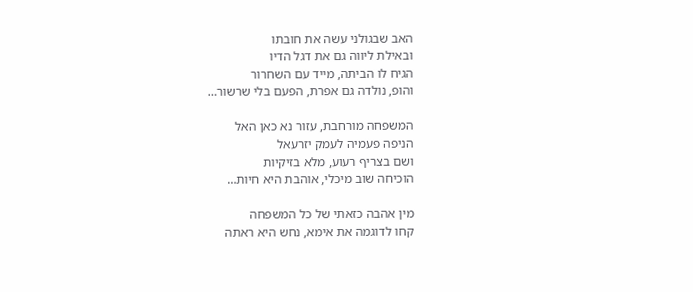האב שבגולני עשה את חובתו
ובאילת ליווה גם את דגל הדיו
הגיח לו הביתה, מייד עם השחרור
והופ, נולדה גם אפרת, הפעם בלי שרשור…

המשפחה מורחבת, עזור נא כאן האל
הניפה פעמיה לעמק יזרעאל
ושם בצריף רעוע, מלא בזיקיות
הוכיחה שוב מיכלי, אוהבת היא חיות…

מין אהבה כזאתי של כל המשפחה
קחו לדוגמה את אימא, נחש היא ראתה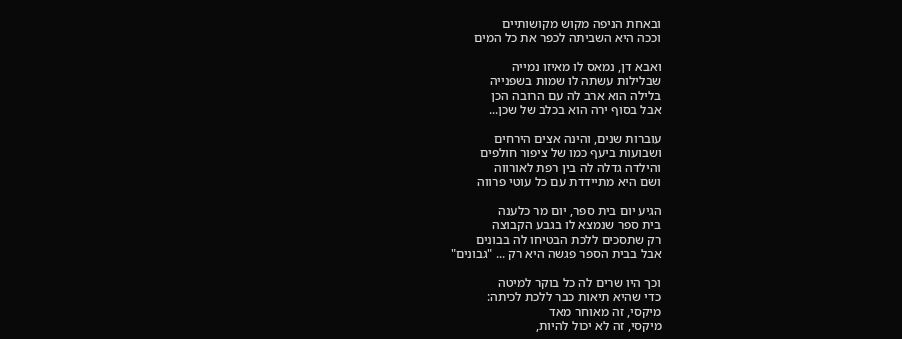ובאחת הניפה מקוש מקושותיים
וככה היא השביתה לכפר את כל המים

ואבא דן, נמאס לו מאיזו נמייה
שבלילות עשתה לו שמות בשפנייה
בלילה הוא ארב לה עם הרובה הכן
אבל בסוף ירה הוא בכלב של שכן...

עוברות שנים, והינה אצים הירחים
ושבועות ביעף כמו של ציפור חולפים
והילדה גדלה לה בין רפת לאורווה
ושם היא מתיידדת עם כל עוטי פרווה

הגיע יום בית ספר, יום מר כלענה
בית ספר שנמצא לו בגבע הקבוצה
רק שתסכים ללכת הבטיחו לה בבונים
אבל בבית הספר פגשה היא רק ... "גבונים"

וכך היו שרים לה כל בוקר למיטה
כדי שהיא תיאות כבר ללכת לכיתה:
מיקסי, זה מאוחר מאד
מיקסי, זה לא יכול להיות,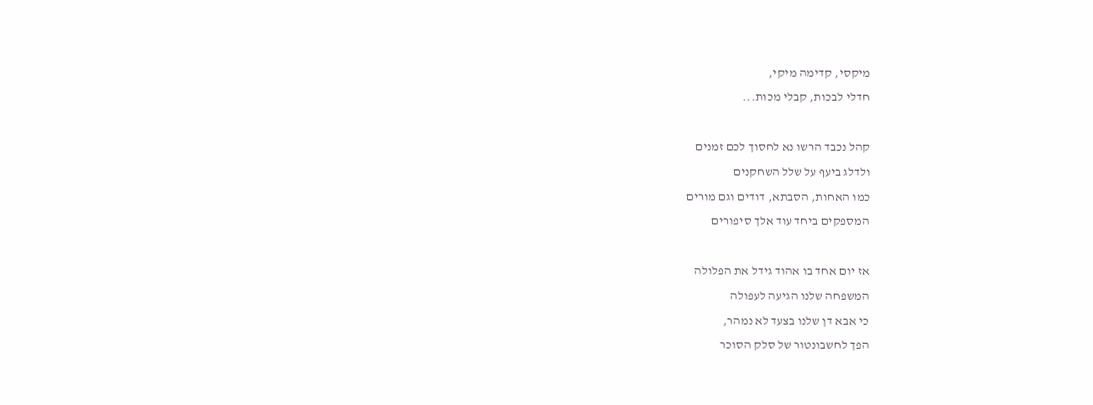מיקסי, קדימה מיקי,
חדלי לבכות, קבלי מכות...

קהל נכבד הרשו נא לחסוך לכם זמנים
ולדלג ביעף על שלל השחקנים
כמו האחות, הסבתא, דודים וגם מורים
המספקים ביחד עוד אלך סיפורים

אז יום אחד בו אהוד גידל את הפלולה
המשפחה שלנו הגיעה לעפולה
כי אבא דן שלנו בצעד לא נמהר,
הפך לחשבונטור של סלק הסוכר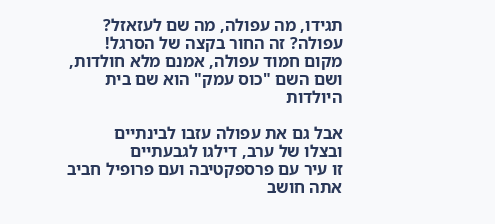תגידו, מה עפולה, מה שם לעזאזל?
עפולה? זה החור בקצה של הסרגל!
מקום חמוד עפולה, אמנם מלא חולדות,
ושם השם "כוס עמק" הוא שם בית היולדות

אבל גם את עפולה עזבו לבינתיים
ובצלו של ערב, דילגו לגבעתיים
זו עיר עם פרספקטיבה ועם פרופיל חביב
אתה חושב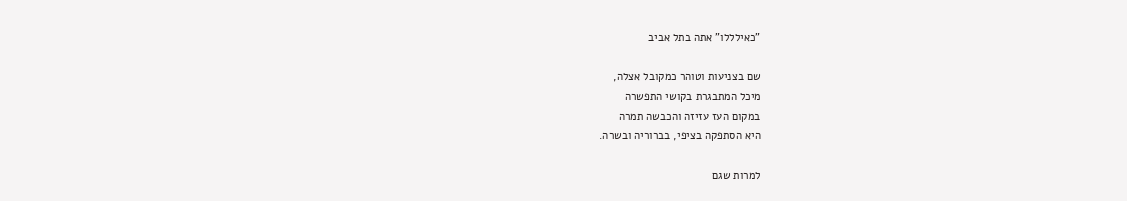"כאילללו" אתה בתל אביב

שם בצניעות וטוהר כמקובל אצלה,
מיכל המתבגרת בקושי התפשרה
במקום העז עזיזה והכבשה תמרה
היא הסתפקה בציפי, בברוריה ובשרה.

למרות שגם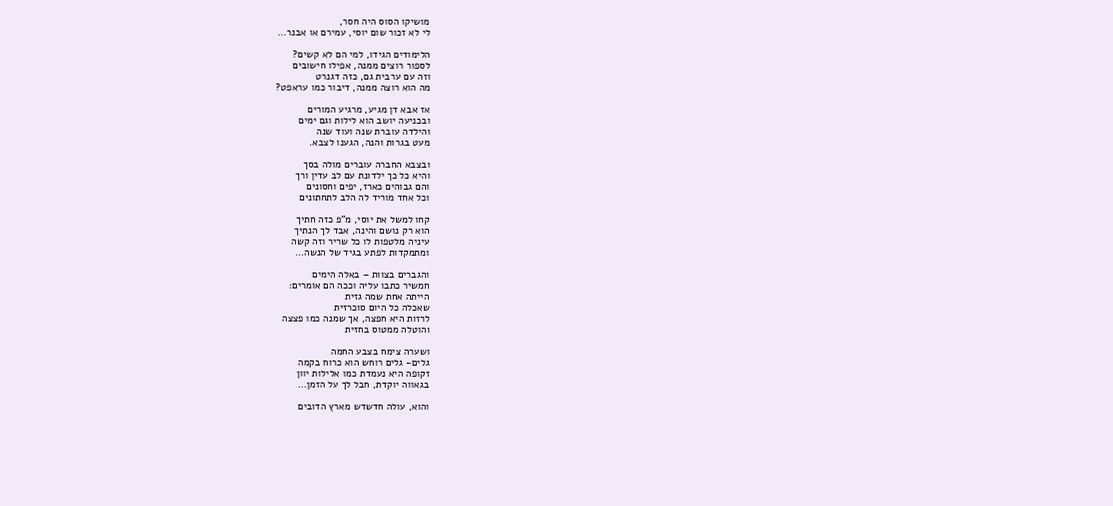מושיקו הסוס היה חסר,
לי לא זכור שום יוסי, עמירם או אבנר…

הלימודים הגידו, למי הם לא קשים?
לספור רוצים ממנה, אפילו חישובים
וזה עם ערבית גם, כזה דגנרט
מה הוא רוצה ממנה, דיבור כמו עראפט?

אז אבא דן מגיע, מרגיע המורים
ובכניעה יושב הוא לילות וגם ימים
והילדה עוברת שנה ועוד שנה
מעט בגרות והנה, הגענו לצבא.

ובצבא החברה עוברים מולה בסך
והיא כל כך ילדונת עם לב עדין ורך
והם גבוהים כארז, יפים וחסונים
וכל אחד מוריד לה הלב לתחתונים

קחו למשל את יוסי, מ"פ כזה חתיך
הוא רק נושם והינה, אבד לך הנתיך
עיניה מלטפות לו כל שריר וזה קשה
ומתמקדות לפתע בגיד של הנשה…

והגברים בצוות – באלה הימים
חמשיר כתבו עליה וככה הם אומרים:
הייתה אחת שמה גזית
שאכלה כל היום סוכרזית
לרזות היא חפצה, אך שמנה כמו פצצה
והוטלה ממטוס בחזית

ושערה צימח בצבע החמה
גלים- גלים רוחש הוא כרוח בקמה
זקופה היא נעמדת כמו אלילות יוון
בגאווה יוקדת, חבל לך על הזמן…

והוא, עולה חדשדש מארץ הדובים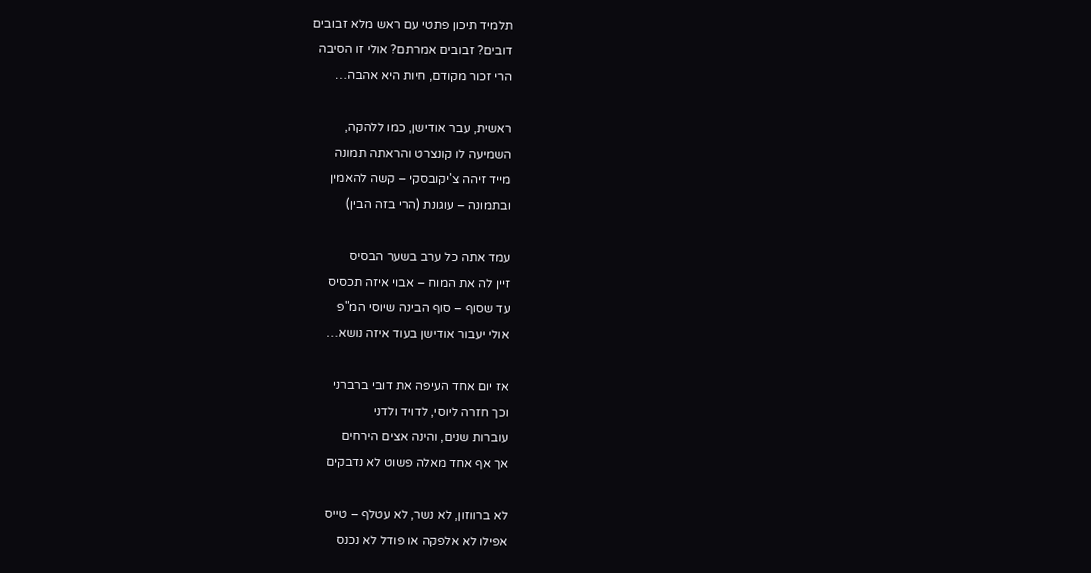תלמיד תיכון פתטי עם ראש מלא זבובים
דובים? זבובים אמרתם? אולי זו הסיבה
הרי זכור מקודם, חיות היא אהבה…

ראשית, עבר אודישן, כמו ללהקה,
השמיעה לו קונצרט והראתה תמונה
מייד זיהה צ'יקובסקי – קשה להאמין
ובתמונה – עוגונת (הרי בזה הבין)

עמד אתה כל ערב בשער הבסיס
זיין לה את המוח – אבוי איזה תכסיס
עד שסוף – סוף הבינה שיוסי המ"פ
אולי יעבור אודישן בעוד איזה נושא…

אז יום אחד העיפה את דובי ברברני
וכך חזרה ליוסי, לדויד ולדני
עוברות שנים, והינה אצים הירחים
אך אף אחד מאלה פשוט לא נדבקים

לא ברווזון, לא נשר, לא עטלף – טייס
אפילו לא אלפקה או פודל לא נכנס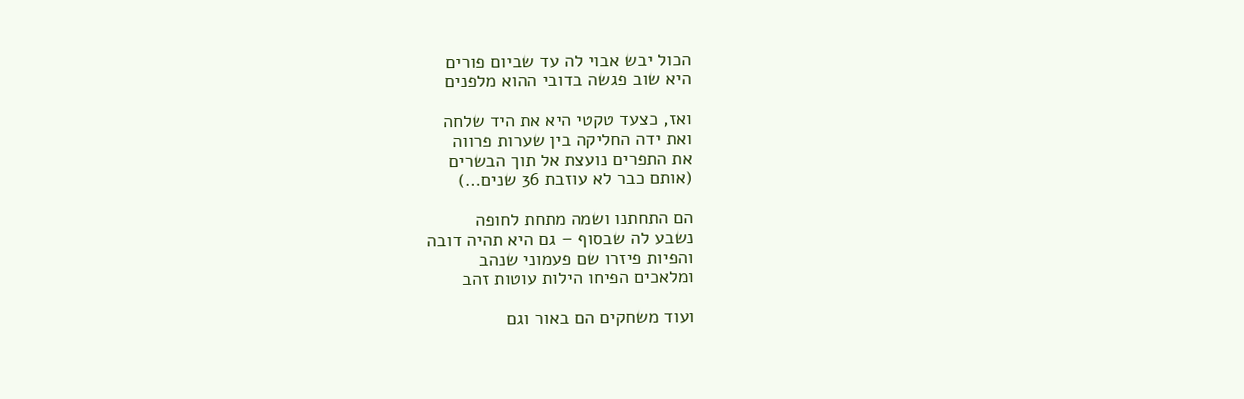הכול יבש אבוי לה עד שביום פורים
היא שוב פגשה בדובי ההוא מלפנים

ואז, כצעד טקטי היא את היד שלחה
ואת ידה החליקה בין שערות פרווה
את התפרים נועצת אל תוך הבשרים
(אותם כבר לא עוזבת 36 שנים…)

הם התחתנו ושמה מתחת לחופה
נשבע לה שבסוף – גם היא תהיה דובה
והפיות פיזרו שם פעמוני שנהב
ומלאכים הפיחו הילות עוטות זהב

ועוד משחקים הם באור וגם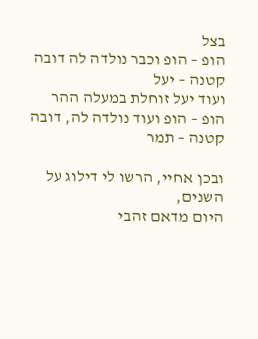בצל
הופ – הופ וכבר נולדה לה דובה קטנה – יעל
ועוד יעל זוחלת במעלה ההר
הופ – הופ ועוד נולדה לה, דובה קטנה – תמר

ובכן אחיי, הרשו לי דילוג על השנים,
היום מדאם זהבי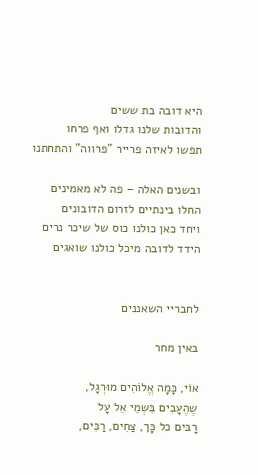היא דובה בת ששים
והדובות שלנו גדלו ואף פרחו
תפשו לאיזה פרייר "פרווה" והתחתנו

ובשנים האלה – פה לא מאמינים
החלו בינתיים לזרום הדובונים
ויחד כאן כולנו כוס של שיכר נרים
הידד לדובה מיכל כולנו שואגים


לחבריי השאננים

באין מחר

אוֹי, כָּמָה אֱלוֹהִים מוּרְגָל,
שֶהֶעָבִים בִּשְמֵי אֵל עָל
רָבּים כל כָּך, צַחִים, רַכִּים,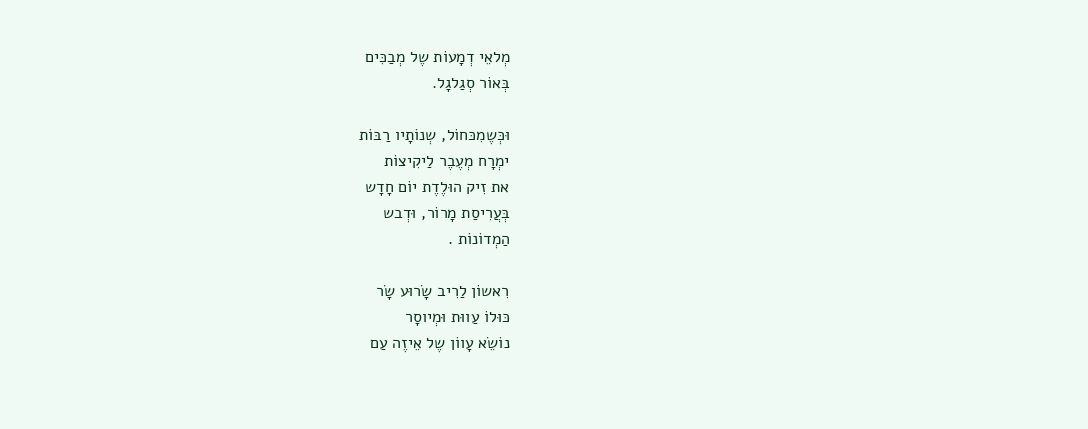מְלאֵי דְמָעוֹת שֶל מְבַכִּים
בְּאוֹר סְגַלגָל.

וּכְּשֶמִכּחוֹל, שְנוֹתָיו רַבּוֹת
ימְרָח מְעֶבֶר לַיקִיצוֹת
את זִיק הוּלֶדֶת יוֹם חָדָש
בְּעֲרִיסַת מָרוֹר, וּדְבש
הַמְדוֹנוֹת .

רִאשוֹן לַרִיב שָׂרוּע שָׂר
כּוּלוֹ עַווּת וּמְיוסָר
נוֹשֵׂא עָווֹן שֶל אֵיזֶה עַם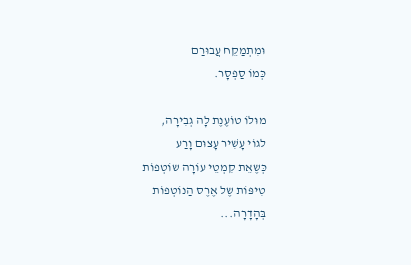וּמִתְמַקֵח עֲבוּרַם
כְּמוֹ סַפְסָר.

מוּלוֹ טוֹעֶנֶת לָה גְבִירָה,
לגוֹי עָשִׁיר עָצוּם וָרַע
כְּשֶאֵת קִמְטֵי עוֹרָה שוֹטְפוֹת
טִיפּוֹת שֶל אֶרֶס הַנוֹטְפוֹת
בְּהָדָרָה...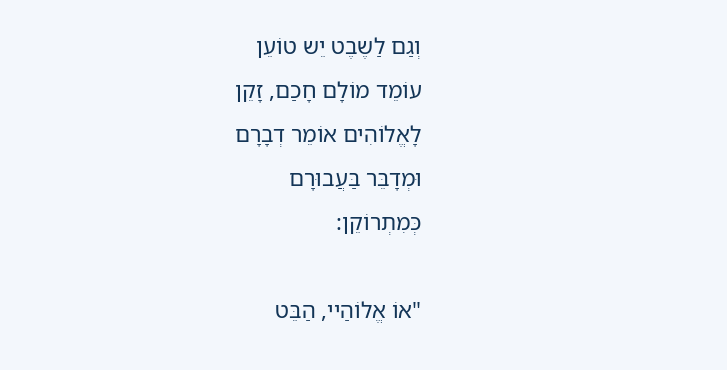וְגַם לַשֶבֶט יֵש טוֹעֵן
עוֹמֵד מוֹלָם חָכַם, זָקֵן
לָאֱלוֹהִים אוֹמֵר דְבָרָם
וּמְדָבֵּר בַּעֲבוּרָם
כְּמִתְרוֹקֵן:

"אוֹ אֱלוֹהַיי, הַבֵּט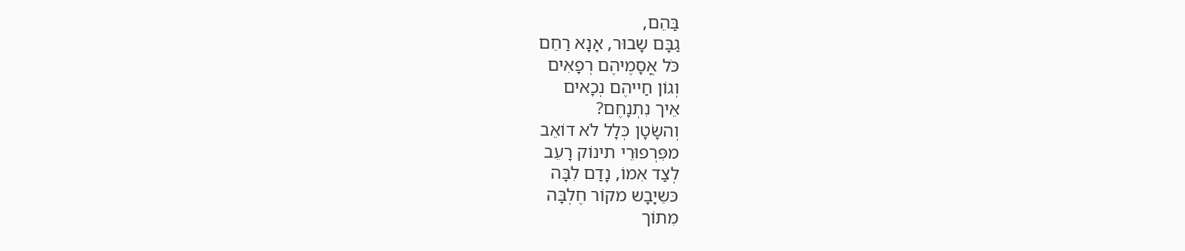בַּהֵם,
גַבָּם שָבוּר, אָנָא רַחֵם
כֹּל אֳסָמֶיהֶם רְפָאִים
וְגוֹן חַייהֶם נְכָאים
אֵיך נִתְנָחֶם?
וְהשָׂטָן כְּלָל לֹא דוֹאֵב
מפִּרְפוּרֵי תינוֹק רָעֵב
לְצַד אִמוֹ, נָדַם לִבָּה
כּשֵיָבָש מקוֹר חֶלְבָּה
מִתוֹך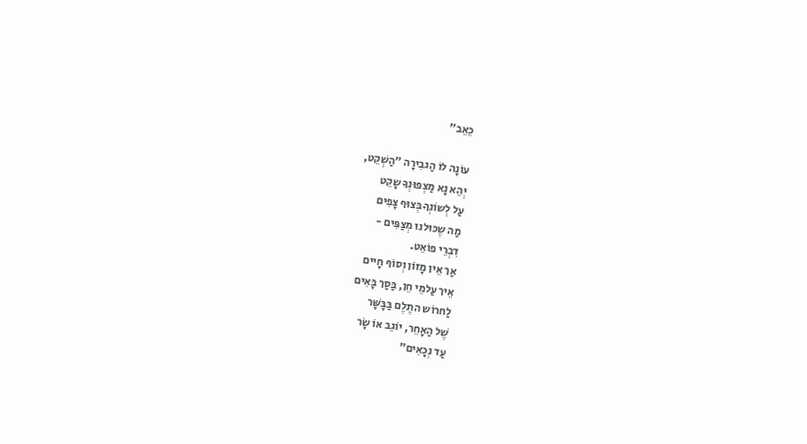כֵאֵב"

עוֹנָה לוֹ הַגבִירָה "הַשְׁקֵט,
יְהֵא נָא מַצְפּוּנְךָ שָקֵט
עַל לְשוֹנְךָ בְּצוּף צָפִים
מַה שֶכּוּלנוּ מְצַפִּים -
דִבְרֵי פוֹאֵט.
אַך אֵין מָזוֹן וְסוֹף חָיים
אֵיך עַלמֵי חֵן, בַּסַך בָּאִים
לַחרוֹש התֶלֶם בַּבָּשָּׁר
שֶׁל הַאָחֵר, יוֹגֵב אוֹ שָׂר
עַד נְכָאִים"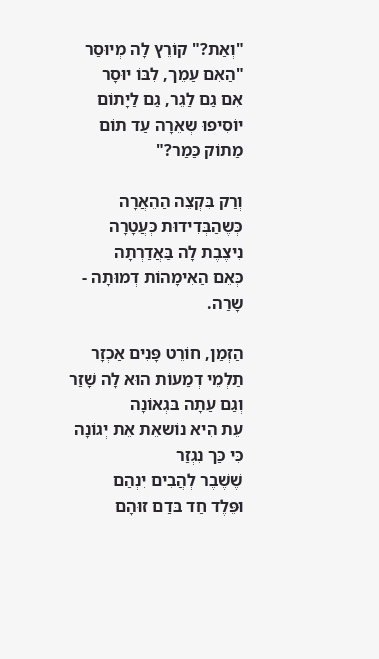"וְאַת?" קוֹרֵץ לָה מְיוּסַר
"הַאִם עַמֵך, לִבּוֹ יוּסָר
אִם גַם לַגֵר, גַם לַיָתוֹם
יוֹסִיפוּ שְאֵרָה עַד תוֹם
מַתוֹק כַּמַר?"

וְרַק בִּקְצֵה הַהֵאֲרָה
כְּשֶהַבְּדִידוּת כְּעֲטָרָה
נִיצֶבֶת לָה בַּאֲדַרְתָה
כְּאֵם הַאִימָהוֹת דְמוּתָה -
שָרַה.

הַזְמַן, חוֹרֵט פָּנִים אַכְזָר
תַלְמֵי דְמַעוֹת הוּא לָה שָׁזַר
וְגַם עַתָה בּגְאוֹנָה
עֵת הִיא נוֹשאֵת אֵת יְגוֹנָה
כִּי כַּך נִגְזַר
שֶׁשֶׁבֶר לְהֲבִים יִנְהַם
וּפֵּלֶד חַד בּדַם זוּהָם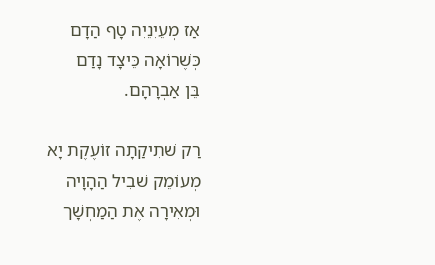אַז מְעֵיִנֵיִה טָף הַדָם
כְּשֶׁרוֹאָה כֵּיצָד נָדַם
בֵּן אַבְרָהָם.

רַק שׁתִיקַתָה זוֹעֶקֶת יָא
מְעוֹמֵק שׁבִיל הַהָוָיה
וּמְאִירָה אֶת הַמַחְשָׁך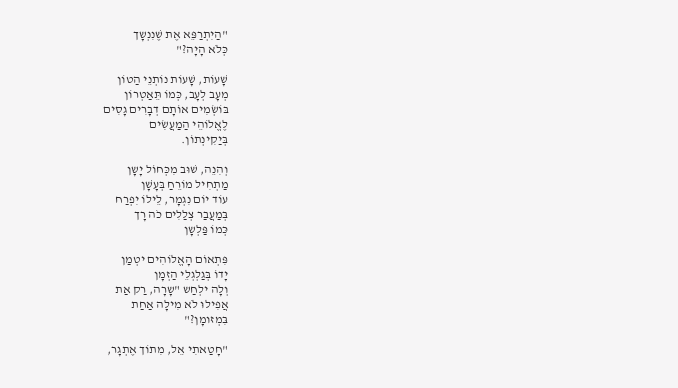"הַיִתְרַפֵּא אֶת שֶׁנִנְשָך
כְּלֹא הָיָה?"

שָׁעוֹת, שָׁעוֹת נוֹתְנֵי הַטוֹן
מְעָב לְעָב, כְּמוֹ תֵּאַטְרוֹן
בּוֹשְׂמִים אוֹתָם דְבָרִים גָסִים
לֶאֱלוֹהֵי הַמַעֲשִׂים
בְּיַקִינְתוֹן.

וְהִנֵה, שׁוּב מִכְּחוֹל יָשָן
מַתְחִיל מוֹרֵחַ בְּעָשָׁן
עוֹד יוֹם נִגְמָר, לֵילוֹ יִפְרַח
בְּמַעֲבַר צְלַלִים כֹה רָך
כְּמוֹ פַּלְשָן

פִּתְאוֹם הָאֱלוֹהִים יטְמַן
יָדוֹ בְּגַלְגְלֵי הַזְמָן
וְלָה ילְחַש "שָרָה, רַק אַת
אֲפִילוּ לֹא מִילָה אַחַת
בִּמְזּומָן?"

"חָטַאתִי אֵל, מִתוֹך אֶתְגָר,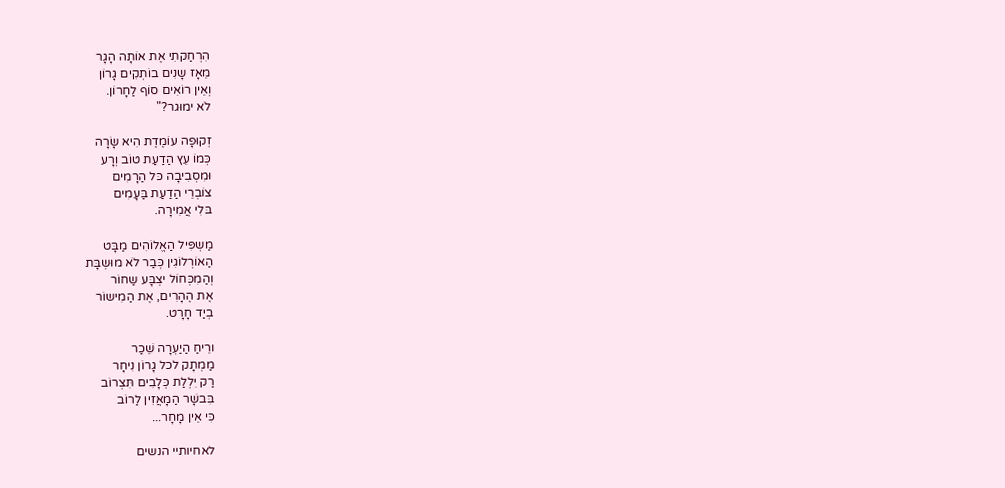הִרְחַקתִי אֶת אוֹתָה הָגָר
מֵאָז שָנִים בוֹתְקִים גָרוֹן
וְאֵין רוֹאִים סוֹף לַחָרוֹן.
לֹא ימוּגר?"

זְקוּפָה עוֹמֶדֶת הִיא שָׂרָה
כְּמוֹ עֵץ הַדַעַת טוֹב וְרָע
וּמִסְבִיבָה כּל הַרָמִים
צוֹבְרֵי הַדַעַת בַּעָמִים
בּלִי אֲמִירָה.

מַשְפִּיל הַאֱלוֹהִים מַבָּט
הַאוֹרְלוֹגִין כְּבַר לֹא מוּשְבָּת
וְהַמִכְּחוֹל יצְבָּע שַחוֹר
אֶת הֶהָרִים, אֶת הַמִישוֹר
בְיַד חָרָט.

ורֵיחַ הַיַעְרָה שֵׁכַר
מַמְתָק לכל גָרוֹן נִיחָר
רַק יִלְלַת כְּלָבִים תִּצְרוֹב
בִּבשָׁר הַמָאֲזִין לַרוֹב
כִּי אֵין מָחָר...

לאחיותיי הנשים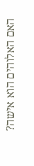האם האלוהים הוא אישה?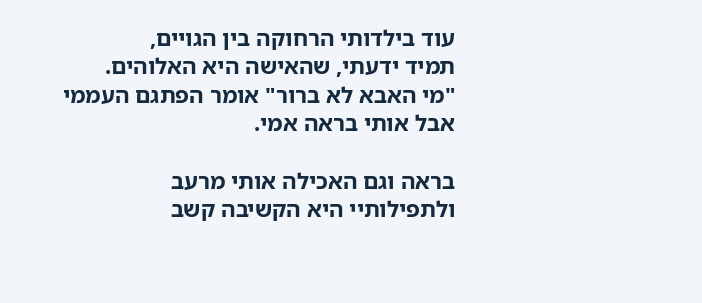עוד בילדותי הרחוקה בין הגויים,
תמיד ידעתי, שהאישה היא האלוהים.
"מי האבא לא ברור" אומר הפתגם העממי
אבל אותי בראה אמי.

בראה וגם האכילה אותי מרעב
ולתפילותיי היא הקשיבה קשב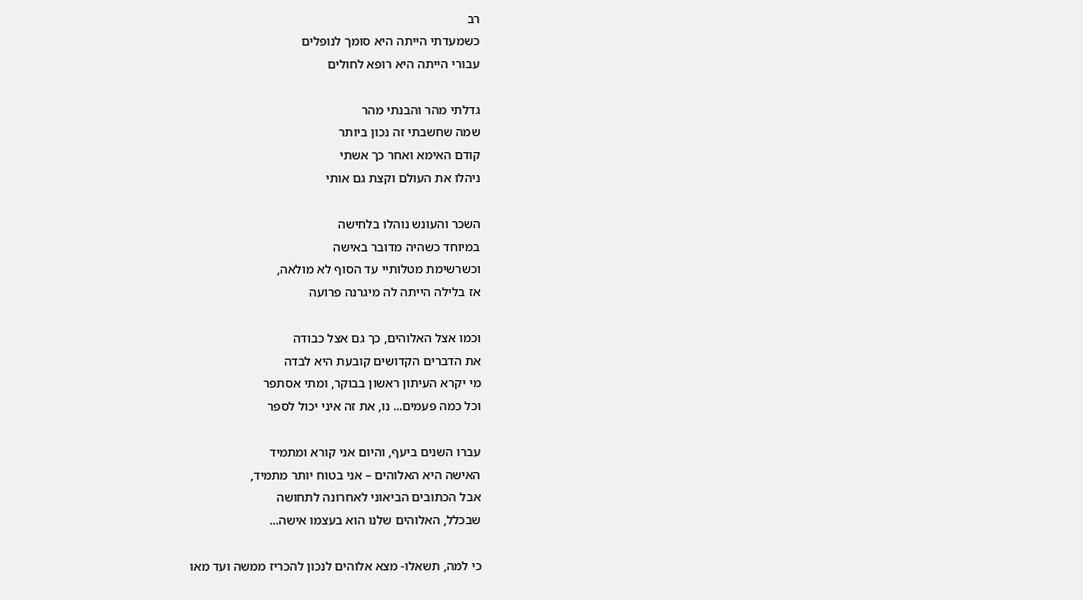רב
כשמעדתי הייתה היא סומך לנופלים
עבורי הייתה היא רופא לחולים

גדלתי מהר והבנתי מהר
שמה שחשבתי זה נכון ביותר
קודם האימא ואחר כך אשתי
ניהלו את העולם וקצת גם אותי

השכר והעונש נוהלו בלחישה
במיוחד כשהיה מדובר באישה
וכשרשימת מטלותיי עד הסוף לא מולאה,
אז בלילה הייתה לה מיגרנה פרועה

וכמו אצל האלוהים, כך גם אצל כבודה
את הדברים הקדושים קובעת היא לבדה
מי יקרא העיתון ראשון בבוקר, ומתי אסתפר
וכל כמה פעמים... נו, את זה איני יכול לספר

עברו השנים ביעף, והיום אני קורא ומתמיד
האישה היא האלוהים – אני בטוח יותר מתמיד,
אבל הכתובים הביאוני לאחרונה לתחושה
שבכלל, האלוהים שלנו הוא בעצמו אישה...

כי למה, תשאלו- מצא אלוהים לנכון להכריז ממשה ועד מאו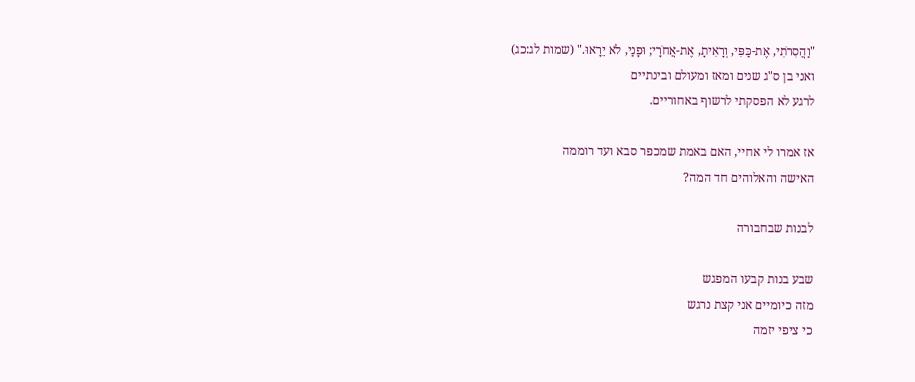"וַהֲסִרֹתִי, אֶת-כַּפִּי, וְרָאִיתָ, אֶת-אֲחֹרָי; וּפָנַי, לֹא יֵרָאוּ." (שמות לג:כג)
ואני בן ס"ג שנים ומאז ומעולם ובינתיים
לרגע לא הפסקתי לרשוף באחוריים.

אז אמרו לי אחיי, האם באמת שמכפר סבא ועד רוממה
האישה והאלוהים חד המה?

לבנות שבחבורה

שבע בנות קבעו המפגש
מזה כיומיים אני קצת נרגש
כי ציפי יזמה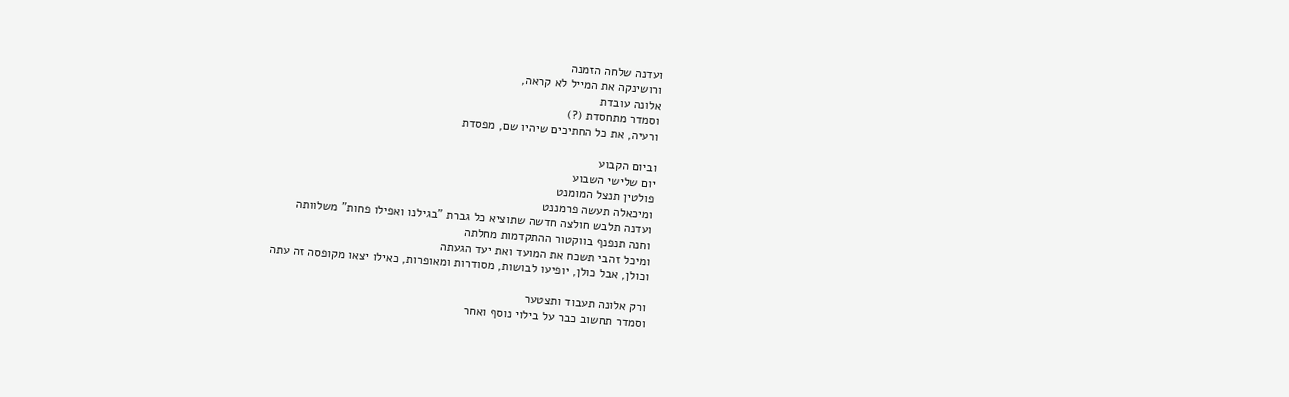ועדנה שלחה הזמנה
ורושינקה את המייל לא קראה,
אלונה עובדת
וסמדר מתחסדת (?)
ורעיה, את כל החתיכים שיהיו שם, מפסדת

וביום הקבוע
יום שלישי השבוע
פולטין תנצל המומנט
ומיכאלה תעשה פרמננט
ועדנה תלבש חולצה חדשה שתוציא כל גברת "בגילנו ואפילו פחות" משלוותה
וחנה תנפנף בווקטור ההתקדמות מחלתה
ומיכל זהבי תשכח את המועד ואת יעד הגעתה
וכולן, אבל כולן, יופיעו לבושות, מסודרות ומאופרות, כאילו יצאו מקופסה זה עתה

ורק אלונה תעבוד ותצטער
וסמדר תחשוב כבר על בילוי נוסף ואחר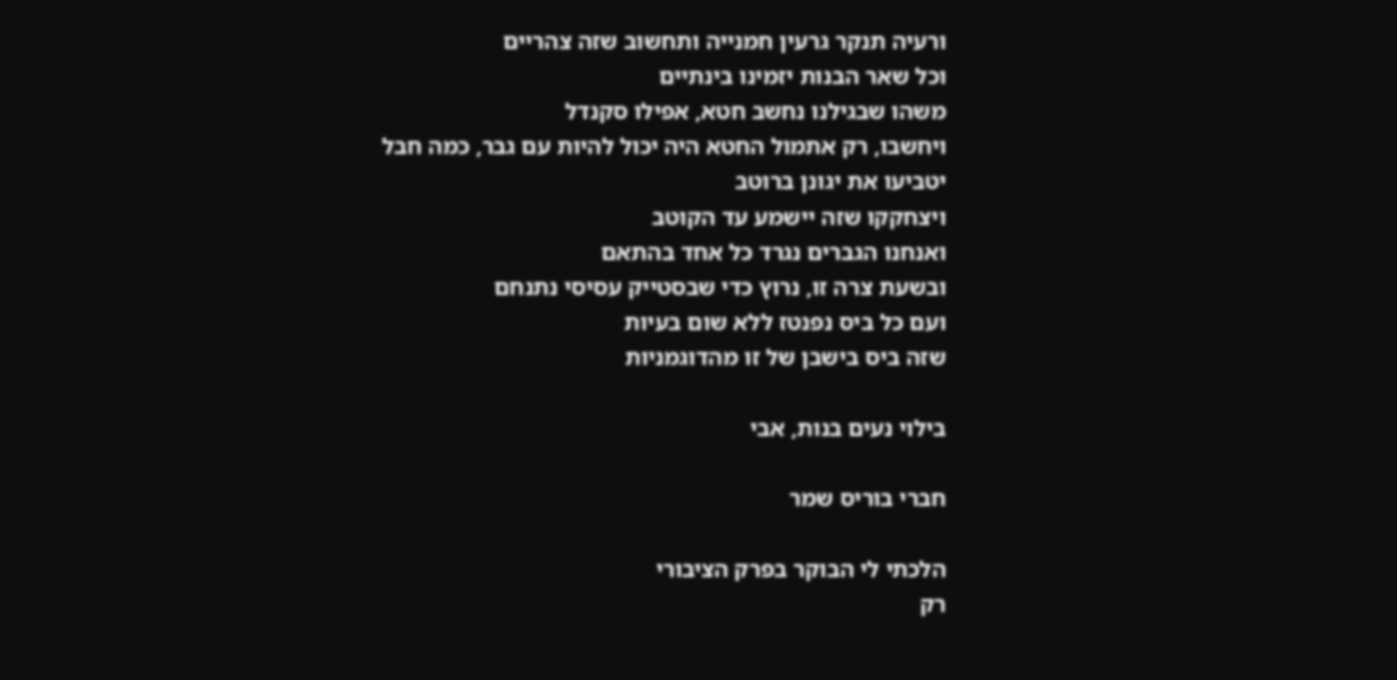ורעיה תנקר גרעין חמנייה ותחשוב שזה צהריים
וכל שאר הבנות יזמינו בינתיים
משהו שבגילנו נחשב חטא, אפילו סקנדל
ויחשבו, רק אתמול החטא היה יכול להיות עם גבר, כמה חבל
יטביעו את יגונן ברוטב
ויצחקקו שזה יישמע עד הקוטב
ואנחנו הגברים נגרד כל אחד בהתאם
ובשעת צרה זו, נרוץ כדי שבסטייק עסיסי נתנחם
ועם כל ביס נפנטז ללא שום בעיות
שזה ביס בישבן של זו מהדוגמניות

בילוי נעים בנות, אבי

חברי בוריס שמר

הלכתי לי הבוקר בפרק הציבורי
רק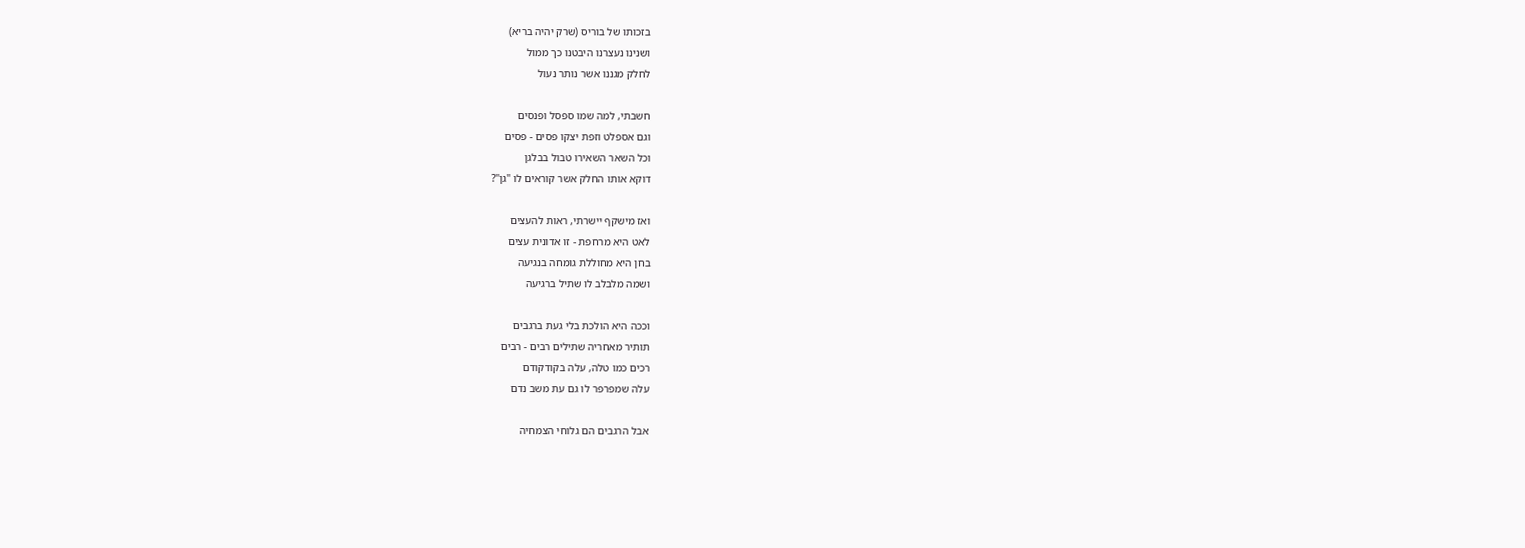בזכותו של בוריס (שרק יהיה בריא)
ושנינו נעצרנו היבטנו כך ממול
לחלק מגננו אשר נותר נעול

חשבתי, למה שמו ספסל ופנסים
וגם אספלט וזפת יצקו פסים - פסים
וכל השאר השאירו טבול בבלגן
דוקא אותו החלק אשר קוראים לו "גן"?

ואז מישקף יישרתי, ראות להעצים
לאט היא מרחפת - זו אדונית עצים
בחן היא מחוללת גומחה בנגיעה
ושמה מלבלב לו שתיל ברגיעה

וככה היא הולכת בלי געת ברגבים
תותיר מאחריה שתילים רבים - רבים
רכים כמו טלה, עלה בקודקודם
עלה שמפרפר לו גם עת משב נדם

אבל הרגבים הם גלוחי הצמחיה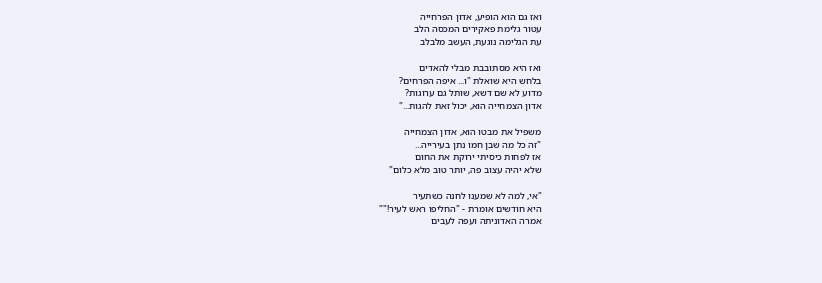ואז גם הוא הופיע, אדון הפרחייה
עטור גלימת פאקירים המכסה הלב
עת הגלימה נוגעת, העשב מלבלב

ואז היא מסתובבת מבלי להאדים
בלחש היא שואלת "ו... איפה הפרחים?
מדוע לא שם דשא, שותל גם ערוגות?
אדון הצמחייה הוא, יכול זאת להגות..."

משפיל את מבטו הוא, אדון הצמחייה
"זה כל מה שבן חמו נתן בעירייה...
אז לפחות כיסיתי ירוקת את החום
שלא יהיה עצוב פה, יותר טוב מלא כלום"

"אי, למה לא שמענו לחנה כשתעיר
היא חודשים אומרת - "החליפו ראש לעיר!""
אמרה האדוניתה ועפה לעבים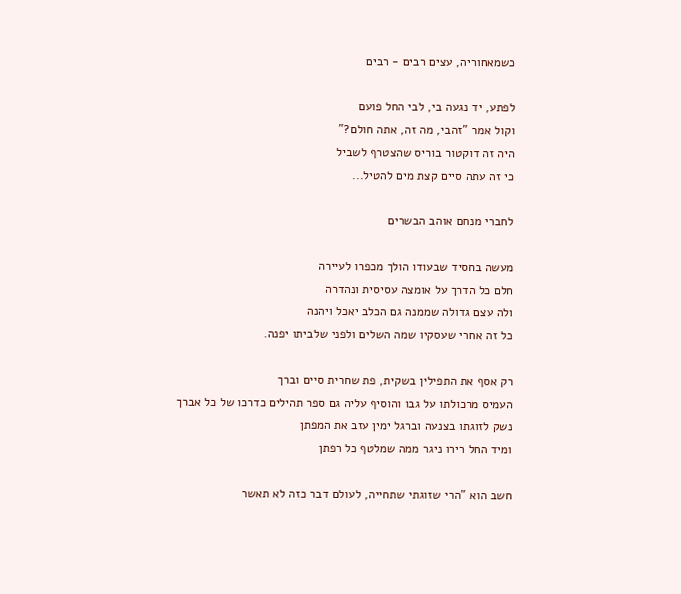כשמאחוריה, עצים רבים - רבים

לפתע, יד נגעה בי, לבי החל פועם
וקול אמר "זהבי, מה זה, אתה חולם?"
היה זה דוקטור בוריס שהצטרף לשביל
כי זה עתה סיים קצת מים להטיל...

לחברי מנחם אוהב הבשרים

מעשה בחסיד שבעודו הולך מכפרו לעיירה
חלם כל הדרך על אומצה עסיסית ונהדרה
ולה עצם גדולה שממנה גם הכלב יאכל ויהנה
כל זה אחרי שעסקיו שמה השלים ולפני שלביתו יפנה.

רק אסף את התפילין בשקית, פת שחרית סיים וברך
העמיס מרכולתו על גבו והוסיף עליה גם ספר תהילים כדרכו של כל אברך
נשק לזוגתו בצנעה וברגל ימין עזב את המפתן
ומיד החל רירו ניגר ממה שמלטף כל רפתן

חשב הוא "הרי שזוגתי שתחייה, לעולם דבר כזה לא תאשר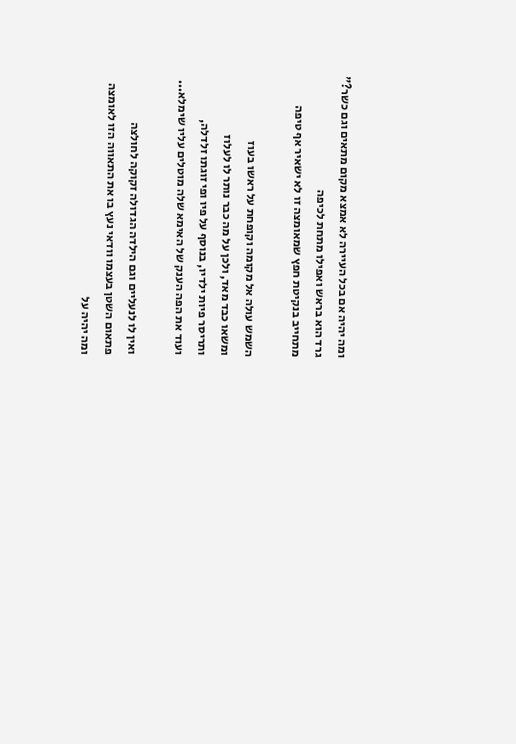ומה יהיה אם בכל העיירה לא אמצא מקום מתאים וגם כשר?"
גרד הוא בראש ואפילו מתחת לכיפה
מתחייב בנקיטת חפץ שמאומצה זו לא ישאיר אף טיפה

השמש עולה אל מקומה וקופחת על ראשו בעוז
ומשאו כבד מאד, ולכן על מה כבר נותר לו לעלוז
ותריסר פיות ילדיו, בנוסף על פיו ופי זוגתו זלדלה,
ועוד את הפה הענק של האימא שלה מוטלים עליו שימלא...

ואין לו לנעליים וגם הילדה הגדולה זקוקה לחולצה
פתאום השטן בעצמו וודאי נעץ בו את התאווה הזו לאומצה
ומה יהיה על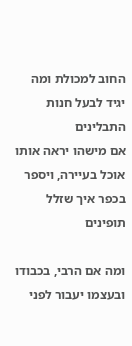החוב למכולת ומה יגיד לבעל חנות התבלינים
אם מישהו יראה אותו אוכל בעיירה, ויספר בכפר איך שזלל תופינים

ומה אם הרבי, בכבודו ובעצמו יעבור לפני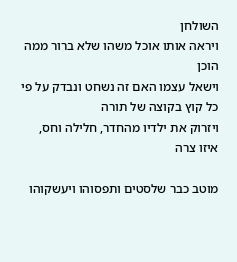השולחן
ויראה אותו אוכל משהו שלא ברור ממה הוכן
וישאל עצמו האם זה נשחט ונבדק על פי כל קוץ בקוצה של תורה
ויזרוק את ילדיו מהחדר, חלילה וחס, איזו צרה

מוטב כבר שלסטים ותפסוהו ויעשקוהו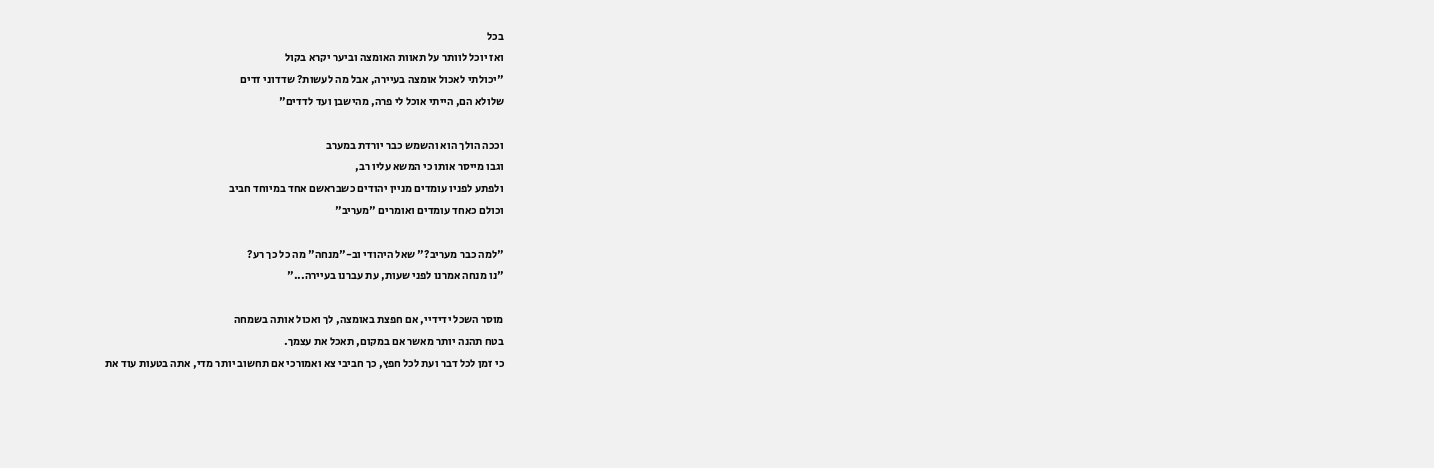בכל
ואז יוכל לוותר על תאוות האומצה וביער יקרא בקול
"יכולתי לאכול אומצה בעיירה, אבל מה לעשות? שדדוני זדים
שלולא הם, הייתי אוכל לי פרה, מהישבן ועד לדדים"

וככה הולך הוא והשמש כבר יורדת במערב
וגבו מייסר אותו כי המשא עליו רב,
ולפתע לפניו עומדים מניין יהודים כשבראשם אחד במיוחד חביב
וכולם כאחד עומדים ואומרים "מעריב"

"למה כבר מעריב?" שאל היהודי וב-"מנחה" מה כל כך רע?
"נו מנחה אמרנו לפני שעות, עת עברנו בעיירה..."

מוסר השכל ידידיי, אם חפצת באומצה, לך ואכול אותה בשמחה
בטח תהנה יותר מאשר אם במקום, תאכל את עצמך.
כי זמן לכל דבר ועת לכל חפץ, כך חביבי צא ואמורכי אם תחשוב יותר מדי, אתה בטעות עוד את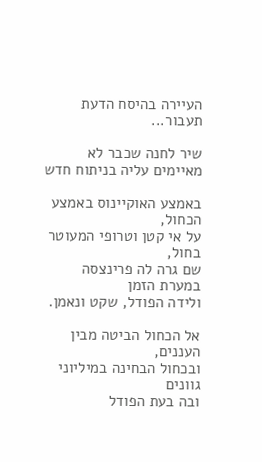העיירה בהיסח הדעת תעבור...

שיר לחנה שכבר לא מאיימים עליה בניתוח חדש

באמצע האוקיינוס באמצע הכחול,
על אי קטן וטרופי המעוטר בחול,
שם גרה לה פרינצסה במערת הזמן
ולידה הפודל, שקט ונאמן.

אל הכחול הביטה מבין העננים,
ובכחול הבחינה במיליוני גוונים
ובה בעת הפודל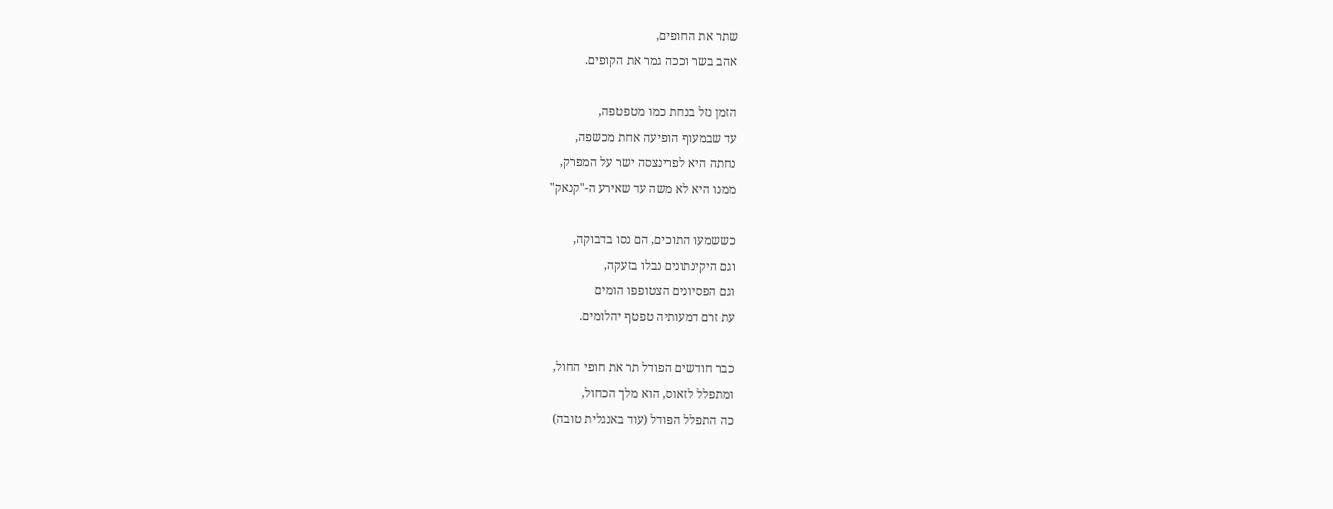שתר את החופים,
אהב בשר וככה גמר את הקופים.

הזמן נזל בנחת כמו מטפטפה,
עד שבמעוף הופיעה אחת מכשפה,
נחתה היא לפרינצסה ישר על המפרק,
ממנו היא לא משה עד שאירע ה-"קנאק"

כששמעו התוכים, הם נסו בדבוקה,
וגם היקינתונים נבלו בזעקה,
וגם הפסיונים הצטופפו הומים
עת זרם דמעותיה טפטף יהלומים.

כבר חודשים הפודל תר את חופי החול,
ומתפלל לזאוס, הוא מלך הכחול,
כה התפלל הפודל (עוד באנגלית טובה)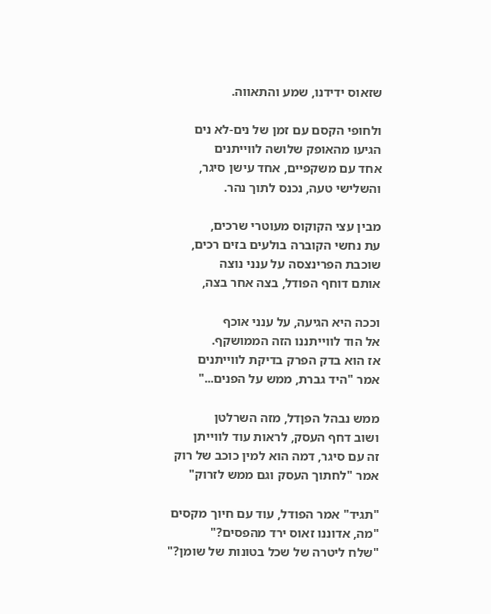שזאוס ידידנו, שמע והתאווה.

ולחופי הקסם עם זמן של נים-לא נים
הגיעו מהאופק שלושה לווייתנים
אחד עם משקפיים, אחד עישן סיגר,
והשלישי טעה, נכנס לתוך נהר.

מבין עצי הקוקוס מעוטרי שרכים,
עת נחשי הקוברה בולעים בזים רכים,
שוכבת הפרינצסה על ענני נוצה
אותם דוחף הפודל, בצה אחר בצה,

וככה היא הגיעה, על ענני אוכף
אל הוד לווייתננו הזה הממושקף.
אז הוא בדק הפרק בדיקת לווייתנים
אמר "היד גברת, ממש על הפנים..."

ממש נבהל הפןדל, מזה השרלטן
ושוב דחף העסק, לראות עוד לווייתן
זה עם סיגר, דמה הוא למין כוכב של רוק
אמר "לחתוך העסק וגם ממש לזרוק"

"תגיד" אמר הפודל, עוד עם חיוך מקסים
"מה, אדוננו זאוס ירד מהפסים?"
"שלח ליטרה של שכל בטונות של שומן?"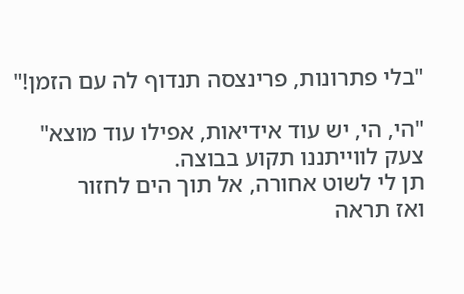"בלי פתרונות, פרינצסה תנדוף לה עם הזמן!"

"הי, הי, יש עוד אידיאות, אפילו עוד מוצא"
צעק לווייתננו תקוע בבוצה.
תן לי לשוט אחורה, אל תוך הים לחזור
ואז תראה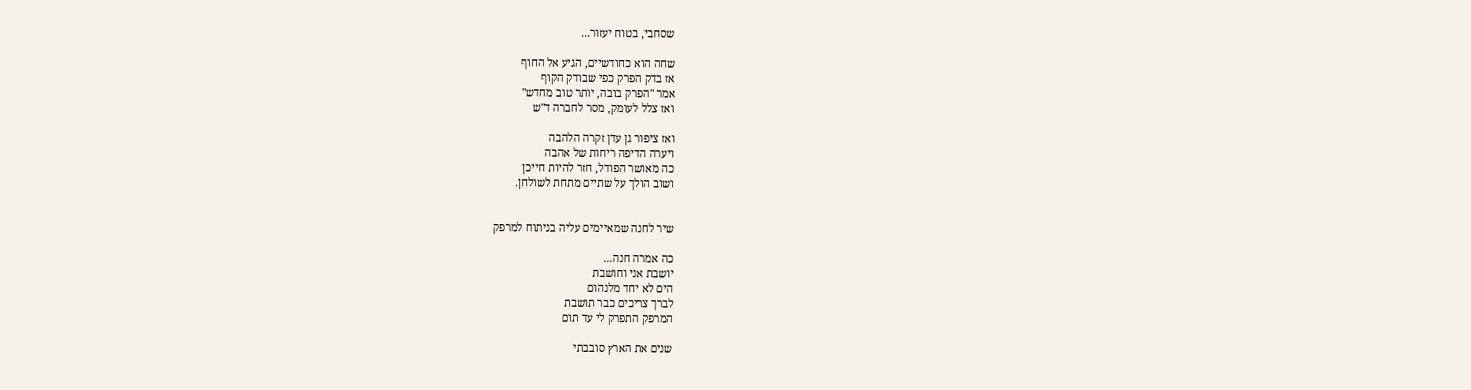שסחבי, בטוח יעזור...

שחה הוא כחודשיים, הגיע אל החוף
אז בדק הפרק כפי שבודק הקוף
אמר "הפרק בובה, יותר טוב מחדש"
ואז צלל לעומק, מסר לחברה ד"ש

ואז ציפור גן עדן זקרה הלהבה
ויערה הדיפה ריחות של אהבה
כה מאושר הפודל, חזר להיות חייכן
ושוב הולך על שתיים מתחת לשולחן.


שיר לחנה שמאיימים עליה בניתוח למרפק

כה אמרה חנה...
יושבת אני וחושבת
הים לא יחד מלנהום
לברך צריכים כבר תושבת
המרפק התפרק לי עד תום

שנים את הארץ סובבתי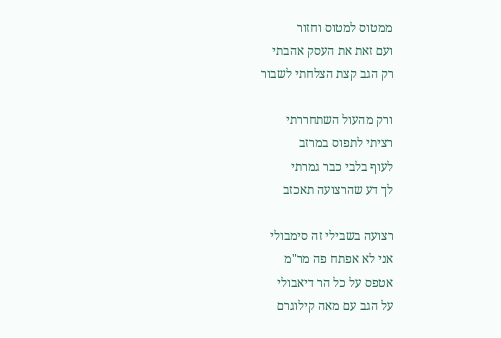ממטוס למטוס וחזור
ועם זאת את העסק אהבתי
רק הגב קצת הצלחתי לשבור

ורק מהעול השתחררתי
רציתי לתפוס במרזב
לעוף בלבי כבר גמרתי
לך דע שהרצועה תאכזב

רצועה בשבילי זה סימבולי
אני לא אפתח פה מר"מ
אטפס על כל הר דיאבולי
על הגב עם מאה קילוגרם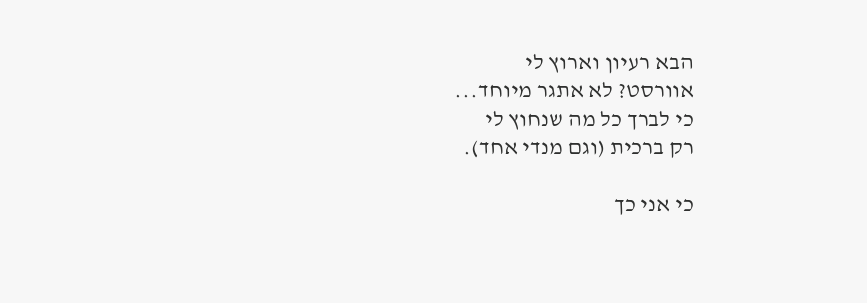הבא רעיון וארוץ לי
אוורסט? לא אתגר מיוחד...
כי לברך כל מה שנחוץ לי
רק ברכית (וגם מנדי אחד).

כי אני כך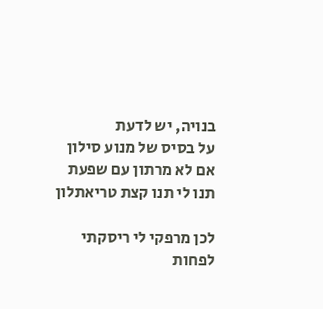בנויה, יש לדעת
על בסיס של מנוע סילון
אם לא מרתון עם שפעת
תנו לי תנו קצת טריאתלון

לכן מרפקי לי ריסקתי
לפחות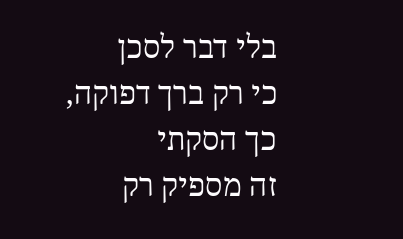בלי דבר לסכן
כי רק ברך דפוקה, כך הסקתי
זה מספיק רק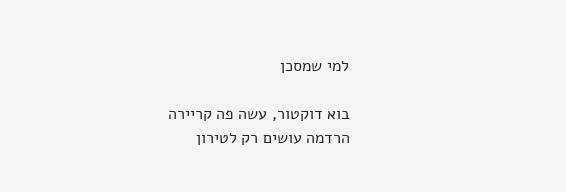למי שמסכן

בוא דוקטור, עשה פה קריירה
הרדמה עושים רק לטירון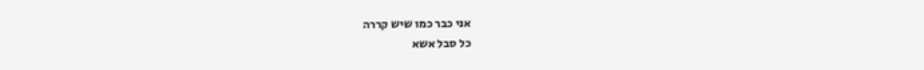אני כבר כמו שיש קררה
כל סבל אשא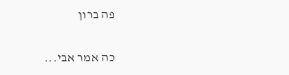פה ברון

כה אמר אבי...